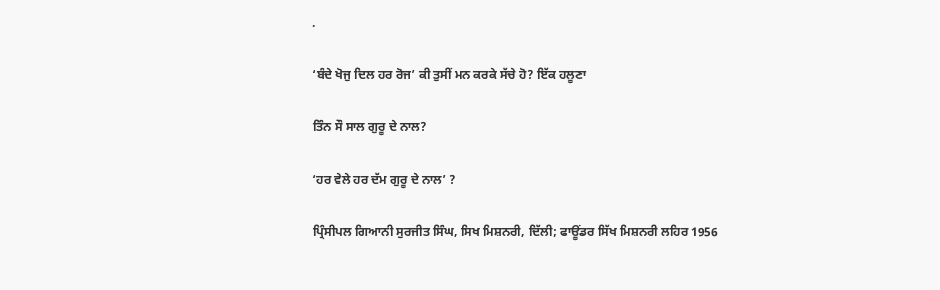.

‘ਬੰਦੇ ਖੋਜੁ ਦਿਲ ਹਰ ਰੋਜ’ ਕੀ ਤੁਸੀਂ ਮਨ ਕਰਕੇ ਸੱਚੇ ਹੋ? ਇੱਕ ਹਲੂਣਾ

ਤਿੰਨ ਸੌ ਸਾਲ ਗੁਰੂ ਦੇ ਨਾਲ?

‘ਹਰ ਵੇਲੇ ਹਰ ਦੱਮ ਗੁਰੂ ਦੇ ਨਾਲ’ ?

ਪ੍ਰਿੰਸੀਪਲ ਗਿਆਨੀ ਸੁਰਜੀਤ ਸਿੰਘ, ਸਿਖ ਮਿਸ਼ਨਰੀ, ਦਿੱਲੀ; ਫਾਊਂਡਰ ਸਿੱਖ ਮਿਸ਼ਨਰੀ ਲਹਿਰ 1956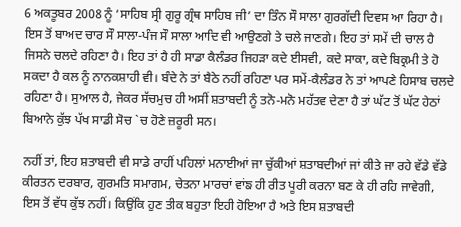6 ਅਕਤੂਬਰ 2008 ਨੂੰ ‘ਸਾਹਿਬ ਸ੍ਰੀ ਗੁਰੂ ਗ੍ਰੰਥ ਸਾਹਿਬ ਜੀ’ ਦਾ ਤਿੰਨ ਸੌ ਸਾਲਾ ਗੁਰਗੱਦੀ ਦਿਵਸ ਆ ਰਿਹਾ ਹੈ। ਇਸ ਤੋਂ ਬਾਅਦ ਚਾਰ ਸੌ ਸਾਲਾ-ਪੰਜ ਸੌ ਸਾਲਾ ਆਦਿ ਵੀ ਆਉਣਗੇ ਤੇ ਚਲੇ ਜਾਣਗੇ। ਇਹ ਤਾਂ ਸਮੇਂ ਦੀ ਚਾਲ ਹੈ ਜਿਸਨੇ ਚਲਦੇ ਰਹਿਣਾ ਹੈ। ਇਹ ਤਾਂ ਹੈ ਹੀ ਸਾਡਾ ਕੈਲੰਡਰ ਜਿਹੜਾ ਕਦੇ ਈਸਵੀ, ਕਦੇ ਸਾਕਾ, ਕਦੇ ਬਿਕ੍ਰਮੀ ਤੇ ਹੋ ਸਕਦਾ ਹੈ ਕਲ ਨੂੰ ਨਾਨਕਸ਼ਾਹੀ ਵੀ। ਬੰਦੇ ਨੇ ਤਾਂ ਬੈਠੇ ਨਹੀਂ ਰਹਿਣਾ ਪਰ ਸਮੇਂ-ਕੈਲੰਡਰ ਨੇ ਤਾਂ ਆਪਣੇ ਹਿਸਾਬ ਚਲਦੇ ਰਹਿਣਾ ਹੈ। ਸੁਆਲ ਹੈ, ਜੇਕਰ ਸੱਚਮੁਚ ਹੀ ਅਸੀਂ ਸ਼ਤਾਬਦੀ ਨੂੰ ਤਨੋ-ਮਨੋ ਮਹੱਤਵ ਦੇਣਾ ਹੈ ਤਾਂ ਘੱਟ ਤੋਂ ਘੱਟ ਹੇਠਾਂ ਬਿਆਨੇ ਕੁੱਝ ਪੱਖ ਸਾਡੀ ਸੋਚ `ਚ ਹੋਣੇ ਜ਼ਰੂਰੀ ਸਨ।

ਨਹੀਂ ਤਾਂ, ਇਹ ਸ਼ਤਾਬਦੀ ਵੀ ਸਾਡੇ ਰਾਹੀਂ ਪਹਿਲਾਂ ਮਨਾਈਆਂ ਜਾ ਚੁੱਕੀਆਂ ਸ਼ਤਾਬਦੀਆਂ ਜਾਂ ਕੀਤੇ ਜਾ ਰਹੇ ਵੱਡੇ ਵੱਡੇ ਕੀਰਤਨ ਦਰਬਾਰ, ਗੁਰਮਤਿ ਸਮਾਗਮ, ਚੇਤਨਾ ਮਾਰਚਾਂ ਵਾਂਙ ਹੀ ਰੀਤ ਪੂਰੀ ਕਰਨਾ ਬਣ ਕੇ ਹੀ ਰਹਿ ਜਾਵੇਗੀ, ਇਸ ਤੋਂ ਵੱਧ ਕੁੱਝ ਨਹੀਂ। ਕਿਉਂਕਿ ਹੁਣ ਤੀਕ ਬਹੁਤਾ ਇਹੀ ਹੋਇਆ ਹੈ ਅਤੇ ਇਸ ਸ਼ਤਾਬਦੀ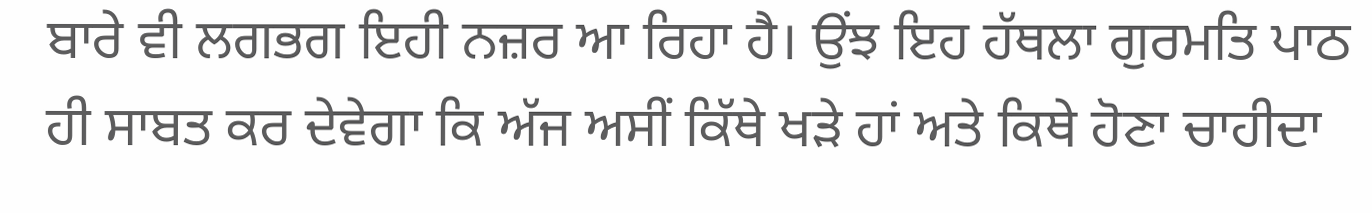ਬਾਰੇ ਵੀ ਲਗਭਗ ਇਹੀ ਨਜ਼ਰ ਆ ਰਿਹਾ ਹੈ। ਉਂਝ ਇਹ ਹੱਥਲਾ ਗੁਰਮਤਿ ਪਾਠ ਹੀ ਸਾਬਤ ਕਰ ਦੇਵੇਗਾ ਕਿ ਅੱਜ ਅਸੀਂ ਕਿੱਥੇ ਖੜੇ ਹਾਂ ਅਤੇ ਕਿਥੇ ਹੋਣਾ ਚਾਹੀਦਾ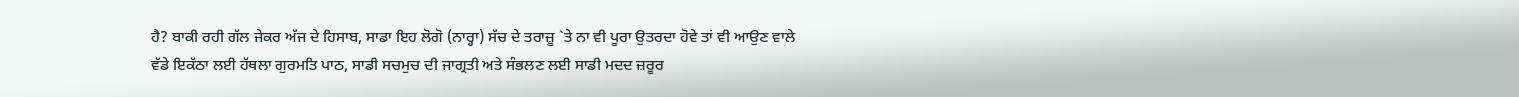ਹੈ? ਬਾਕੀ ਰਹੀ ਗੱਲ ਜੇਕਰ ਅੱਜ ਦੇ ਹਿਸਾਬ, ਸਾਡਾ ਇਹ ਲੋਗੋ (ਨਾਰ੍ਹਾ) ਸੱਚ ਦੇ ਤਰਾਜ਼ੂ `ਤੇ ਨਾ ਵੀ ਪੂਰਾ ਉਤਰਦਾ ਹੋਵੇ ਤਾਂ ਵੀ ਆਉਣ ਵਾਲੇ ਵੱਡੇ ਇਕੱਠਾ ਲਈ ਹੱਥਲਾ ਗੁਰਮਤਿ ਪਾਠ, ਸਾਡੀ ਸਚਮੁਚ ਦੀ ਜਾਗ੍ਰਤੀ ਅਤੇ ਸੰਭਲਣ ਲਈ ਸਾਡੀ ਮਦਦ ਜ਼ਰੂਰ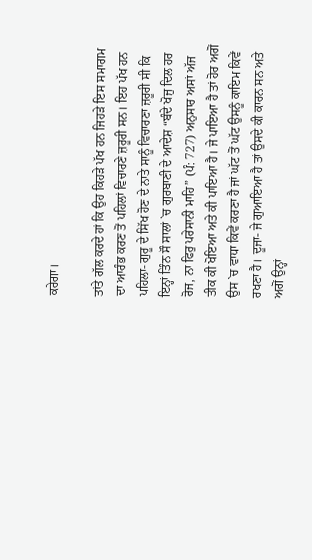ਕਰੇਗਾ।

ਤਾਂਤੇ ਗੱਲ ਕਰਦੇ ਹਾਂ ਕਿ ਉਹ ਕਿਹੜੇ ਪੱਖ ਹਨ ਜਿਹੜੇ ਇਸ ਸਮਾਗਮ ਦਾ ਆਰੰਭ ਕਰਣ ਤੋਂ ਪਹਿਲਾਂ ਵਿਚਾਰਣੇ ਜ਼ਰੂਰੀ ਸਨ। ਇਹ ਪੱਖ ਹਨ ਪਹਿਲਾ- ਗੁਰੂ ਦੇ ਸਿੱਖ ਹੋਣ ਦੇ ਨਾਤੇ ਸਾਨੂੰ ਵਿਚਾਰਣਾ ਜ਼ਰੂਰੀ ਸੀ ਕਿ ਇਨ੍ਹਾਂ ਤਿੰਨ ਸੌ ਸਾਲਾਂ `ਚ ਗੁਰਬਾਣੀ ਦੇ ਆਦੇਸ਼ “ਬੰਦੇ ਖੋਜੁ ਦਿਲ ਹਰ ਰੋਜ, ਨਾ ਫਿਰੁ ਪਰੇਸਾਨੀ ਮਾਹਿ” (ਪੰ: 727) ਅਨੁਸਾਰ ਅਸਾਂ ਅੱਜ ਤੀਕ ਕੀ ਖੋਇਆ ਅਤੇ ਕੀ ਪਾਇਆ ਹੈ। ਜੇ ਪਾਇਆ ਹੈ ਤਾਂ ਹੋਰ ਅਗੋਂ ਉਸ `ਚ ਵਾਧਾ ਕਿਵੇਂ ਕਰਣਾ ਹੈ ਜਾਂ ਘੱਟ ਤੋਂ ਘੱਟ ਉਸਨੂੰ ਕਾਇਮ ਕਿਵੇਂ ਰਖਣਾ ਹੈ। ਦੂਜਾ- ਜੇ ਗੁਆਇਆ ਹੈ ਤਾਂ ਉਸਦੇ ਕੀ ਕਾਰਨ ਸਨ ਅਤੇ ਅਗੋਂ ਉਨ੍ਹਾਂ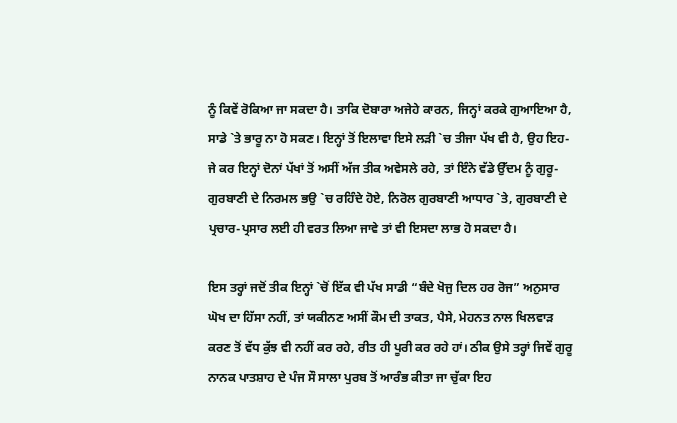ਨੂੰ ਕਿਵੇਂ ਰੋਕਿਆ ਜਾ ਸਕਦਾ ਹੈ। ਤਾਕਿ ਦੋਬਾਰਾ ਅਜੇਹੇ ਕਾਰਨ, ਜਿਨ੍ਹਾਂ ਕਰਕੇ ਗੁਆਇਆ ਹੈ, ਸਾਡੇ `ਤੇ ਭਾਰੂ ਨਾ ਹੋ ਸਕਣ। ਇਨ੍ਹਾਂ ਤੋਂ ਇਲਾਵਾ ਇਸੇ ਲੜੀ `ਚ ਤੀਜਾ ਪੱਖ ਵੀ ਹੈ, ਉਹ ਇਹ-ਜੇ ਕਰ ਇਨ੍ਹਾਂ ਦੋਨਾਂ ਪੱਖਾਂ ਤੋਂ ਅਸੀਂ ਅੱਜ ਤੀਕ ਅਵੇਸਲੇ ਰਹੇ, ਤਾਂ ਇੰਨੇ ਵੱਡੇ ਉੱਦਮ ਨੂੰ ਗੁਰੂ-ਗੁਰਬਾਣੀ ਦੇ ਨਿਰਮਲ ਭਉ `ਚ ਰਹਿੰਦੇ ਹੋਏ, ਨਿਰੋਲ ਗੁਰਬਾਣੀ ਆਧਾਰ `ਤੇ, ਗੁਰਬਾਣੀ ਦੇ ਪ੍ਰਚਾਰ-ਪ੍ਰਸਾਰ ਲਈ ਹੀ ਵਰਤ ਲਿਆ ਜਾਵੇ ਤਾਂ ਵੀ ਇਸਦਾ ਲਾਭ ਹੋ ਸਕਦਾ ਹੈ।

ਇਸ ਤਰ੍ਹਾਂ ਜਦੋਂ ਤੀਕ ਇਨ੍ਹਾਂ `ਚੋਂ ਇੱਕ ਵੀ ਪੱਖ ਸਾਡੀ “ਬੰਦੇ ਖੋਜੁ ਦਿਲ ਹਰ ਰੋਜ” ਅਨੁਸਾਰ ਘੋਖ ਦਾ ਹਿੱਸਾ ਨਹੀਂ, ਤਾਂ ਯਕੀਨਣ ਅਸੀਂ ਕੌਮ ਦੀ ਤਾਕਤ, ਪੈਸੇ, ਮੇਹਨਤ ਨਾਲ ਖਿਲਵਾੜ ਕਰਣ ਤੋਂ ਵੱਧ ਕੁੱਝ ਵੀ ਨਹੀਂ ਕਰ ਰਹੇ, ਰੀਤ ਹੀ ਪੂਰੀ ਕਰ ਰਹੇ ਹਾਂ। ਠੀਕ ਉਸੇ ਤਰ੍ਹਾਂ ਜਿਵੇਂ ਗੁਰੂ ਨਾਨਕ ਪਾਤਸ਼ਾਹ ਦੇ ਪੰਜ ਸੌ ਸਾਲਾ ਪੁਰਬ ਤੋਂ ਆਰੰਭ ਕੀਤਾ ਜਾ ਚੁੱਕਾ ਇਹ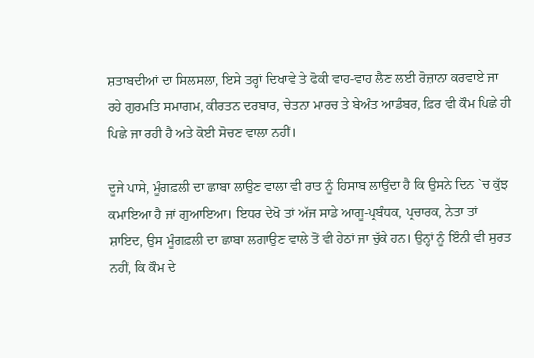ਸ਼ਤਾਬਦੀਆਂ ਦਾ ਸਿਲਸਲਾ, ਇਸੇ ਤਰ੍ਹਾਂ ਦਿਖਾਵੇ ਤੇ ਫੋਕੀ ਵਾਹ-ਵਾਹ ਲੈਣ ਲਈ ਰੋਜ਼ਾਨਾ ਕਰਵਾਏ ਜਾ ਰਹੇ ਗੁਰਮਤਿ ਸਮਾਗਮ, ਕੀਰਤਨ ਦਰਬਾਰ, ਚੇਤਨਾ ਮਾਰਚ ਤੇ ਬੇਅੰਤ ਆਡੰਬਰ, ਫ਼ਿਰ ਵੀ ਕੌਮ ਪਿਛੇ ਹੀ ਪਿਛੇ ਜਾ ਰਹੀ ਹੈ ਅਤੇ ਕੋਈ ਸੋਚਣ ਵਾਲਾ ਨਹੀਂ।

ਦੂਜੇ ਪਾਸੇ, ਮੂੰਗਫ਼ਲੀ ਦਾ ਛਾਬਾ ਲਾਉਣ ਵਾਲਾ ਵੀ ਰਾਤ ਨੂੰ ਹਿਸਾਬ ਲਾਉਂਦਾ ਹੈ ਕਿ ਉਸਨੇ ਦਿਨ `ਚ ਕੁੱਝ ਕਮਾਇਆ ਹੈ ਜਾਂ ਗੁਆਇਆ। ਇਧਰ ਦੇਖੋ ਤਾਂ ਅੱਜ ਸਾਡੇ ਆਗੂ-ਪ੍ਰਬੰਧਕ, ਪ੍ਰਚਾਰਕ, ਨੇਤਾ ਤਾਂ ਸ਼ਾਇਦ, ਉਸ ਮੂੰਗਫ਼ਲੀ ਦਾ ਛਾਬਾ ਲਗਾਉਣ ਵਾਲੇ ਤੋਂ ਵੀ ਹੇਠਾਂ ਜਾ ਚੁੱਕੇ ਹਨ। ਉਨ੍ਹਾਂ ਨੂੰ ਇੰਨੀ ਵੀ ਸੁਰਤ ਨਹੀਂ, ਕਿ ਕੌਮ ਦੇ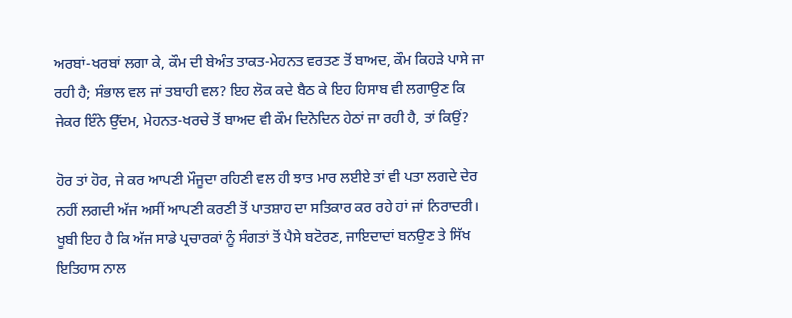ਅਰਬਾਂ-ਖਰਬਾਂ ਲਗਾ ਕੇ, ਕੌਮ ਦੀ ਬੇਅੰਤ ਤਾਕਤ-ਮੇਹਨਤ ਵਰਤਣ ਤੋਂ ਬਾਅਦ, ਕੌਮ ਕਿਹੜੇ ਪਾਸੇ ਜਾ ਰਹੀ ਹੈ; ਸੰਭਾਲ ਵਲ ਜਾਂ ਤਬਾਹੀ ਵਲ? ਇਹ ਲੋਕ ਕਦੇ ਬੈਠ ਕੇ ਇਹ ਹਿਸਾਬ ਵੀ ਲਗਾਉਣ ਕਿ ਜੇਕਰ ਇੰਨੇ ਉੱਦਮ, ਮੇਹਨਤ-ਖਰਚੇ ਤੋਂ ਬਾਅਦ ਵੀ ਕੌਮ ਦਿਨੋਦਿਨ ਹੇਠਾਂ ਜਾ ਰਹੀ ਹੈ, ਤਾਂ ਕਿਉਂ?

ਹੋਰ ਤਾਂ ਹੋਰ, ਜੇ ਕਰ ਆਪਣੀ ਮੌਜੂਦਾ ਰਹਿਣੀ ਵਲ ਹੀ ਝਾਤ ਮਾਰ ਲਈਏ ਤਾਂ ਵੀ ਪਤਾ ਲਗਦੇ ਦੇਰ ਨਹੀਂ ਲਗਦੀ ਅੱਜ ਅਸੀਂ ਆਪਣੀ ਕਰਣੀ ਤੋਂ ਪਾਤਸ਼ਾਹ ਦਾ ਸਤਿਕਾਰ ਕਰ ਰਹੇ ਹਾਂ ਜਾਂ ਨਿਰਾਦਰੀ। ਖੂਬੀ ਇਹ ਹੈ ਕਿ ਅੱਜ ਸਾਡੇ ਪ੍ਰਚਾਰਕਾਂ ਨੂੰ ਸੰਗਤਾਂ ਤੋਂ ਪੈਸੇ ਬਟੋਰਣ, ਜਾਇਦਾਦਾਂ ਬਨਉਣ ਤੇ ਸਿੱਖ ਇਤਿਹਾਸ ਨਾਲ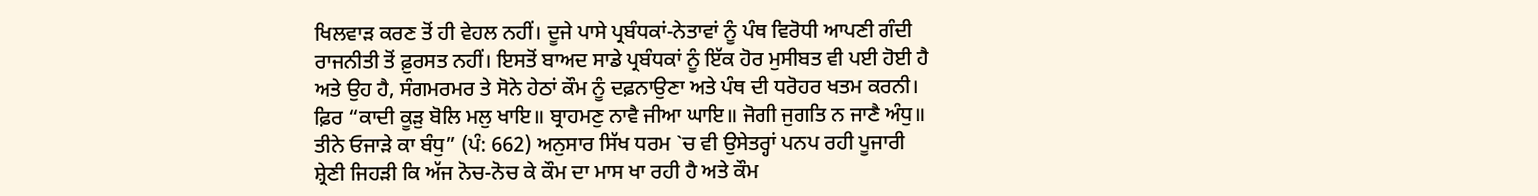ਖਿਲਵਾੜ ਕਰਣ ਤੋਂ ਹੀ ਵੇਹਲ ਨਹੀਂ। ਦੂਜੇ ਪਾਸੇ ਪ੍ਰਬੰਧਕਾਂ-ਨੇਤਾਵਾਂ ਨੂੰ ਪੰਥ ਵਿਰੋਧੀ ਆਪਣੀ ਗੰਦੀ ਰਾਜਨੀਤੀ ਤੋਂ ਫ਼ੁਰਸਤ ਨਹੀਂ। ਇਸਤੋਂ ਬਾਅਦ ਸਾਡੇ ਪ੍ਰਬੰਧਕਾਂ ਨੂੰ ਇੱਕ ਹੋਰ ਮੁਸੀਬਤ ਵੀ ਪਈ ਹੋਈ ਹੈ ਅਤੇ ਉਹ ਹੈ, ਸੰਗਮਰਮਰ ਤੇ ਸੋਨੇ ਹੇਠਾਂ ਕੌਮ ਨੂੰ ਦਫ਼ਨਾਉਣਾ ਅਤੇ ਪੰਥ ਦੀ ਧਰੋਹਰ ਖਤਮ ਕਰਨੀ। ਫ਼ਿਰ “ਕਾਦੀ ਕੂੜੁ ਬੋਲਿ ਮਲੁ ਖਾਇ॥ ਬ੍ਰਾਹਮਣੁ ਨਾਵੈ ਜੀਆ ਘਾਇ॥ ਜੋਗੀ ਜੁਗਤਿ ਨ ਜਾਣੈ ਅੰਧੁ॥ ਤੀਨੇ ਓਜਾੜੇ ਕਾ ਬੰਧੁ” (ਪੰ: 662) ਅਨੁਸਾਰ ਸਿੱਖ ਧਰਮ `ਚ ਵੀ ਉਸੇਤਰ੍ਹਾਂ ਪਨਪ ਰਹੀ ਪੂਜਾਰੀ ਸ਼੍ਰੇਣੀ ਜਿਹੜੀ ਕਿ ਅੱਜ ਨੋਚ-ਨੋਚ ਕੇ ਕੌਮ ਦਾ ਮਾਸ ਖਾ ਰਹੀ ਹੈ ਅਤੇ ਕੌਮ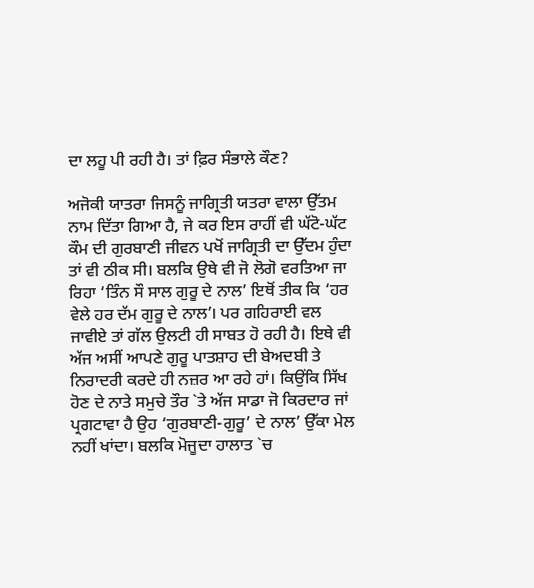ਦਾ ਲਹੂ ਪੀ ਰਹੀ ਹੈ। ਤਾਂ ਫ਼ਿਰ ਸੰਭਾਲੇ ਕੌਣ?

ਅਜੋਕੀ ਯਾਤਰਾ ਜਿਸਨੂੰ ਜਾਗ੍ਰਿਤੀ ਯਤਰਾ ਵਾਲਾ ਉੱਤਮ ਨਾਮ ਦਿੱਤਾ ਗਿਆ ਹੈ, ਜੇ ਕਰ ਇਸ ਰਾਹੀਂ ਵੀ ਘੱਟੋ-ਘੱਟ ਕੌਮ ਦੀ ਗੁਰਬਾਣੀ ਜੀਵਨ ਪਖੋਂ ਜਾਗ੍ਰਿਤੀ ਦਾ ਉੱਦਮ ਹੁੰਦਾ ਤਾਂ ਵੀ ਠੀਕ ਸੀ। ਬਲਕਿ ਉਥੇ ਵੀ ਜੋ ਲੋਗੋ ਵਰਤਿਆ ਜਾ ਰਿਹਾ ‘ਤਿੰਨ ਸੌ ਸਾਲ ਗੁਰੂ ਦੇ ਨਾਲ’ ਇਥੋਂ ਤੀਕ ਕਿ ‘ਹਰ ਵੇਲੇ ਹਰ ਦੱਮ ਗੁਰੂ ਦੇ ਨਾਲ’। ਪਰ ਗਹਿਰਾਈ ਵਲ ਜਾਵੀਏ ਤਾਂ ਗੱਲ ਉਲਟੀ ਹੀ ਸਾਬਤ ਹੋ ਰਹੀ ਹੈ। ਇਥੇ ਵੀ ਅੱਜ ਅਸੀਂ ਆਪਣੇ ਗੁਰੂ ਪਾਤਸ਼ਾਹ ਦੀ ਬੇਅਦਬੀ ਤੇ ਨਿਰਾਦਰੀ ਕਰਦੇ ਹੀ ਨਜ਼ਰ ਆ ਰਹੇ ਹਾਂ। ਕਿਉਂਕਿ ਸਿੱਖ ਹੋਣ ਦੇ ਨਾਤੇ ਸਮੁਚੇ ਤੌਰ `ਤੇ ਅੱਜ ਸਾਡਾ ਜੋ ਕਿਰਦਾਰ ਜਾਂ ਪ੍ਰਗਟਾਵਾ ਹੈ ਉਹ ‘ਗੁਰਬਾਣੀ-ਗੁਰੂ’ ਦੇ ਨਾਲ’ ਉੱਕਾ ਮੇਲ ਨਹੀਂ ਖਾਂਦਾ। ਬਲਕਿ ਮੋਜੂਦਾ ਹਾਲਾਤ `ਚ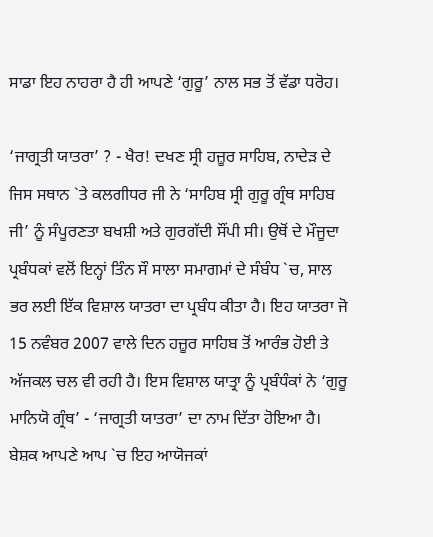ਸਾਡਾ ਇਹ ਨਾਹਰਾ ਹੈ ਹੀ ਆਪਣੇ ‘ਗੁਰੂ’ ਨਾਲ ਸਭ ਤੋਂ ਵੱਡਾ ਧਰੋਹ।

‘ਜਾਗ੍ਰਤੀ ਯਾਤਰਾ’ ? - ਖੈਰ! ਦਖਣ ਸ੍ਰੀ ਹਜ਼ੂਰ ਸਾਹਿਬ, ਨਾਦੇੜ ਦੇ ਜਿਸ ਸਥਾਨ `ਤੇ ਕਲਗੀਧਰ ਜੀ ਨੇ ‘ਸਾਹਿਬ ਸ੍ਰੀ ਗੁਰੂ ਗ੍ਰੰਥ ਸਾਹਿਬ ਜੀ’ ਨੂੰ ਸੰਪੂਰਣਤਾ ਬਖਸ਼ੀ ਅਤੇ ਗੁਰਗੱਦੀ ਸੌਂਪੀ ਸੀ। ਉਥੋਂ ਦੇ ਮੌਜੂਦਾ ਪ੍ਰਬੰਧਕਾਂ ਵਲੋਂ ਇਨ੍ਹਾਂ ਤਿੰਨ ਸੌ ਸਾਲਾ ਸਮਾਗਮਾਂ ਦੇ ਸੰਬੰਧ `ਚ, ਸਾਲ ਭਰ ਲਈ ਇੱਕ ਵਿਸ਼ਾਲ ਯਾਤਰਾ ਦਾ ਪ੍ਰਬੰਧ ਕੀਤਾ ਹੈ। ਇਹ ਯਾਤਰਾ ਜੋ 15 ਨਵੰਬਰ 2007 ਵਾਲੇ ਦਿਨ ਹਜ਼ੂਰ ਸਾਹਿਬ ਤੋਂ ਆਰੰਭ ਹੋਈ ਤੇ ਅੱਜਕਲ ਚਲ ਵੀ ਰਹੀ ਹੈ। ਇਸ ਵਿਸ਼ਾਲ ਯਾਤ੍ਰਾ ਨੂੰ ਪ੍ਰਬੰਧੰਕਾਂ ਨੇ ‘ਗੁਰੂ ਮਾਨਿਯੋ ਗ੍ਰੰਥ’ - ‘ਜਾਗ੍ਰਤੀ ਯਾਤਰਾ’ ਦਾ ਨਾਮ ਦਿੱਤਾ ਹੋਇਆ ਹੈ। ਬੇਸ਼ਕ ਆਪਣੇ ਆਪ `ਚ ਇਹ ਆਯੋਜਕਾਂ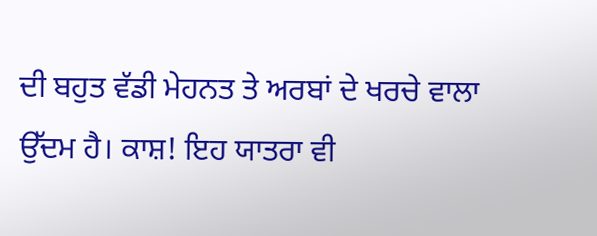ਦੀ ਬਹੁਤ ਵੱਡੀ ਮੇਹਨਤ ਤੇ ਅਰਬਾਂ ਦੇ ਖਰਚੇ ਵਾਲਾ ਉੱਦਮ ਹੈ। ਕਾਸ਼! ਇਹ ਯਾਤਰਾ ਵੀ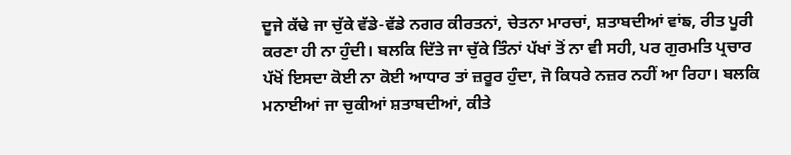ਦੂਜੇ ਕੱਢੇ ਜਾ ਚੁੱਕੇ ਵੱਡੇ-ਵੱਡੇ ਨਗਰ ਕੀਰਤਨਾਂ, ਚੇਤਨਾ ਮਾਰਚਾਂ, ਸ਼ਤਾਬਦੀਆਂ ਵਾਂਙ, ਰੀਤ ਪੂਰੀ ਕਰਣਾ ਹੀ ਨਾ ਹੁੰਦੀ। ਬਲਕਿ ਦਿੱਤੇ ਜਾ ਚੁੱਕੇ ਤਿੰਨਾਂ ਪੱਖਾਂ ਤੋਂ ਨਾ ਵੀ ਸਹੀ, ਪਰ ਗੁਰਮਤਿ ਪ੍ਰਚਾਰ ਪੱਖੋਂ ਇਸਦਾ ਕੋਈ ਨਾ ਕੋਈ ਆਧਾਰ ਤਾਂ ਜ਼ਰੂਰ ਹੁੰਦਾ, ਜੋ ਕਿਧਰੇ ਨਜ਼ਰ ਨਹੀਂ ਆ ਰਿਹਾ। ਬਲਕਿ ਮਨਾਈਆਂ ਜਾ ਚੁਕੀਆਂ ਸ਼ਤਾਬਦੀਆਂ, ਕੀਤੇ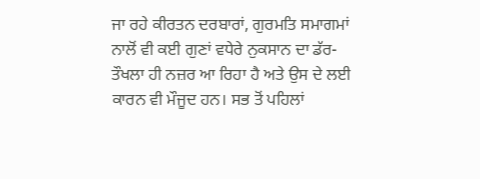ਜਾ ਰਹੇ ਕੀਰਤਨ ਦਰਬਾਰਾਂ, ਗੁਰਮਤਿ ਸਮਾਗਮਾਂ ਨਾਲੋਂ ਵੀ ਕਈ ਗੁਣਾਂ ਵਧੇਰੇ ਨੁਕਸਾਨ ਦਾ ਡੱਰ-ਤੌਖਲਾ ਹੀ ਨਜ਼ਰ ਆ ਰਿਹਾ ਹੈ ਅਤੇ ਉਸ ਦੇ ਲਈ ਕਾਰਨ ਵੀ ਮੌਜੂਦ ਹਨ। ਸਭ ਤੋਂ ਪਹਿਲਾਂ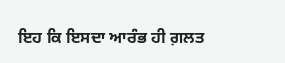ਇਹ ਕਿ ਇਸਦਾ ਆਰੰਭ ਹੀ ਗ਼ਲਤ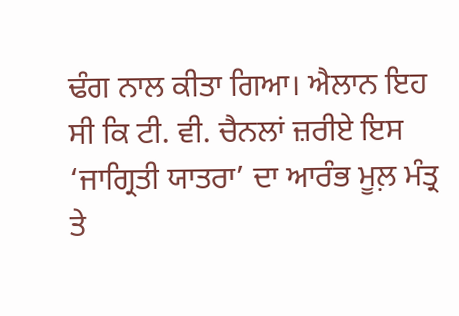ਢੰਗ ਨਾਲ ਕੀਤਾ ਗਿਆ। ਐਲਾਨ ਇਹ ਸੀ ਕਿ ਟੀ. ਵੀ. ਚੈਨਲਾਂ ਜ਼ਰੀਏ ਇਸ ‘ਜਾਗ੍ਰਿਤੀ ਯਾਤਰਾ’ ਦਾ ਆਰੰਭ ਮੂਲ਼ ਮੰਤ੍ਰ ਤੇ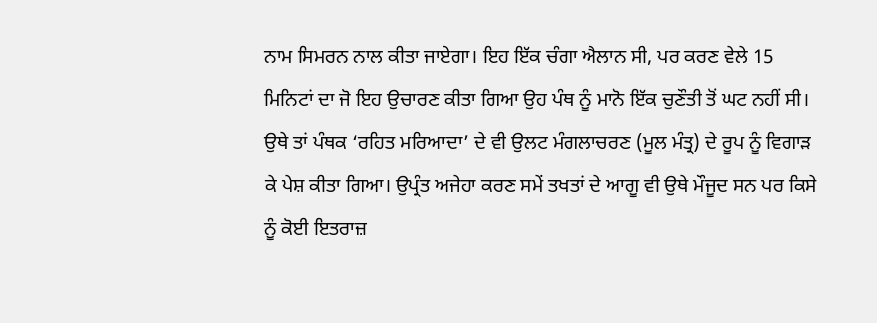ਨਾਮ ਸਿਮਰਨ ਨਾਲ ਕੀਤਾ ਜਾਏਗਾ। ਇਹ ਇੱਕ ਚੰਗਾ ਐਲਾਨ ਸੀ, ਪਰ ਕਰਣ ਵੇਲੇ 15 ਮਿਨਿਟਾਂ ਦਾ ਜੋ ਇਹ ਉਚਾਰਣ ਕੀਤਾ ਗਿਆ ਉਹ ਪੰਥ ਨੂੰ ਮਾਨੋ ਇੱਕ ਚੁਣੌਤੀ ਤੋਂ ਘਟ ਨਹੀਂ ਸੀ। ਉਥੇ ਤਾਂ ਪੰਥਕ ‘ਰਹਿਤ ਮਰਿਆਦਾ’ ਦੇ ਵੀ ਉਲਟ ਮੰਗਲਾਚਰਣ (ਮੂਲ ਮੰਤ੍ਰ) ਦੇ ਰੂਪ ਨੂੰ ਵਿਗਾੜ ਕੇ ਪੇਸ਼ ਕੀਤਾ ਗਿਆ। ਉਪ੍ਰੰਤ ਅਜੇਹਾ ਕਰਣ ਸਮੇਂ ਤਖਤਾਂ ਦੇ ਆਗੂ ਵੀ ਉਥੇ ਮੌਜੂਦ ਸਨ ਪਰ ਕਿਸੇ ਨੂੰ ਕੋਈ ਇਤਰਾਜ਼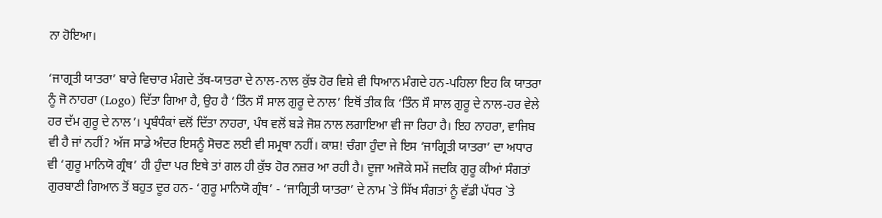ਨਾ ਹੋਇਆ।

‘ਜਾਗ੍ਰਤੀ ਯਾਤਰਾ’ ਬਾਰੇ ਵਿਚਾਰ ਮੰਗਦੇ ਤੱਥ-ਯਾਤਰਾ ਦੇ ਨਾਲ-ਨਾਲ ਕੁੱਝ ਹੋਰ ਵਿਸ਼ੇ ਵੀ ਧਿਆਨ ਮੰਗਦੇ ਹਨ-ਪਹਿਲਾ ਇਹ ਕਿ ਯਾਤਰਾ ਨੂੰ ਜੋ ਨਾਹਰਾ (Logo) ਦਿੱਤਾ ਗਿਆ ਹੈ, ਉਹ ਹੈ ‘ਤਿੰਨ ਸੌ ਸਾਲ ਗੁਰੂ ਦੇ ਨਾਲ’ ਇਥੋਂ ਤੀਕ ਕਿ ‘ਤਿੰਨ ਸੌ ਸਾਲ ਗੁਰੂ ਦੇ ਨਾਲ-ਹਰ ਵੇਲੇ ਹਰ ਦੱਮ ਗੁਰੂ ਦੇ ਨਾਲ’। ਪ੍ਰਬੰਧੰਕਾਂ ਵਲੋਂ ਦਿੱਤਾ ਨਾਹਰਾ, ਪੰਥ ਵਲੋਂ ਬੜੇ ਜੋਸ਼ ਨਾਲ ਲਗਾਇਆ ਵੀ ਜਾ ਰਿਹਾ ਹੈ। ਇਹ ਨਾਹਰਾ, ਵਾਜਿਬ ਵੀ ਹੈ ਜਾਂ ਨਹੀਂ? ਅੱਜ ਸਾਡੇ ਅੰਦਰ ਇਸਨੂੰ ਸੋਚਣ ਲਈ ਵੀ ਸਮ੍ਰਥਾ ਨਹੀਂ। ਕਾਸ਼! ਚੰਗਾ ਹੁੰਦਾ ਜੇ ਇਸ ‘ਜਾਗ੍ਰਿਤੀ ਯਾਤਰਾ’ ਦਾ ਅਧਾਰ ਵੀ ‘ਗੁਰੂ ਮਾਨਿਯੋ ਗ੍ਰੰਥ’ ਹੀ ਹੁੰਦਾ ਪਰ ਇਥੇ ਤਾਂ ਗਲ ਹੀ ਕੁੱਝ ਹੋਰ ਨਜ਼ਰ ਆ ਰਹੀ ਹੈ। ਦੂਜਾ ਅਜੋਕੇ ਸਮੇਂ ਜਦਕਿ ਗੁਰੂ ਕੀਆਂ ਸੰਗਤਾਂ ਗੁਰਬਾਣੀ ਗਿਆਨ ਤੋਂ ਬਹੁਤ ਦੂਰ ਹਨ- ‘ਗੁਰੂ ਮਾਨਿਯੋ ਗ੍ਰੰਥ’ - ‘ਜਾਗ੍ਰਿਤੀ ਯਾਤਰਾ’ ਦੇ ਨਾਮ `ਤੇ ਸਿੱਖ ਸੰਗਤਾਂ ਨੂੰ ਵੱਡੀ ਪੱਧਰ `ਤੇ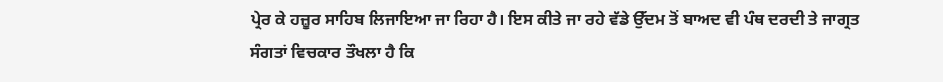ਪ੍ਰੇਰ ਕੇ ਹਜ਼ੂਰ ਸਾਹਿਬ ਲਿਜਾਇਆ ਜਾ ਰਿਹਾ ਹੈ। ਇਸ ਕੀਤੇ ਜਾ ਰਹੇ ਵੱਡੇ ਉੱਦਮ ਤੋਂ ਬਾਅਦ ਵੀ ਪੰਥ ਦਰਦੀ ਤੇ ਜਾਗ੍ਰਤ ਸੰਗਤਾਂ ਵਿਚਕਾਰ ਤੌਖਲਾ ਹੈ ਕਿ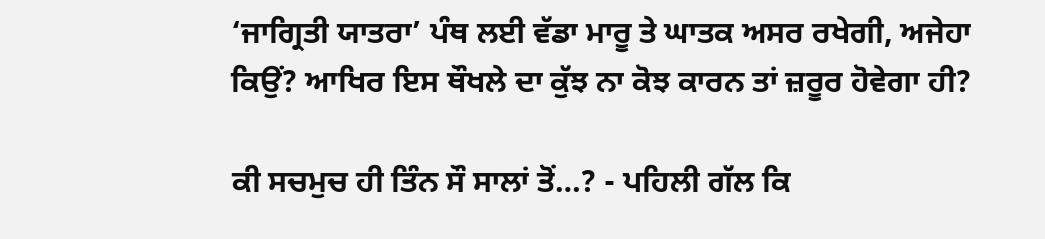‘ਜਾਗ੍ਰਿਤੀ ਯਾਤਰਾ’ ਪੰਥ ਲਈ ਵੱਡਾ ਮਾਰੂ ਤੇ ਘਾਤਕ ਅਸਰ ਰਖੇਗੀ, ਅਜੇਹਾ ਕਿਉਂ? ਆਖਿਰ ਇਸ ਥੌਖਲੇ ਦਾ ਕੁੱਝ ਨਾ ਕੋਝ ਕਾਰਨ ਤਾਂ ਜ਼ਰੂਰ ਹੋਵੇਗਾ ਹੀ?

ਕੀ ਸਚਮੁਚ ਹੀ ਤਿੰਨ ਸੌ ਸਾਲਾਂ ਤੋਂ…? - ਪਹਿਲੀ ਗੱਲ ਕਿ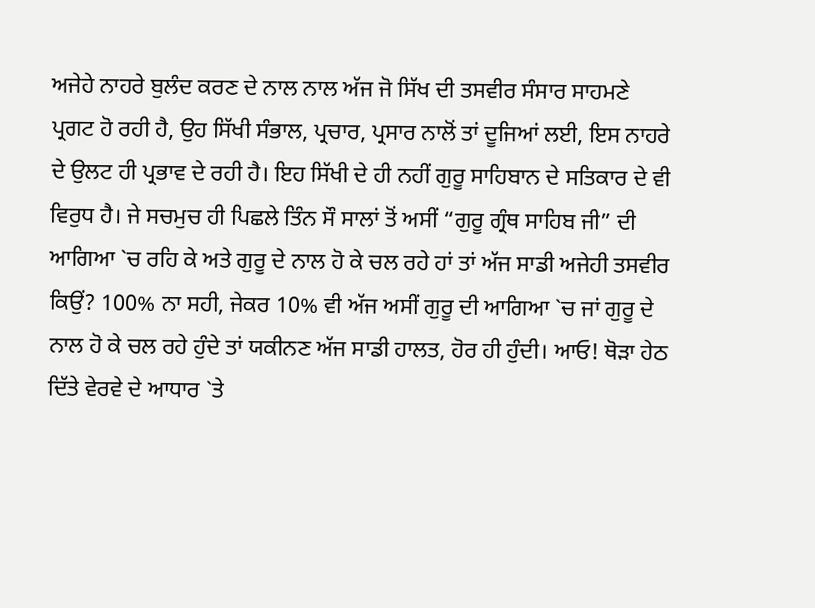ਅਜੇਹੇ ਨਾਹਰੇ ਬੁਲੰਦ ਕਰਣ ਦੇ ਨਾਲ ਨਾਲ ਅੱਜ ਜੋ ਸਿੱਖ ਦੀ ਤਸਵੀਰ ਸੰਸਾਰ ਸਾਹਮਣੇ ਪ੍ਰਗਟ ਹੋ ਰਹੀ ਹੈ, ਉਹ ਸਿੱਖੀ ਸੰਭਾਲ, ਪ੍ਰਚਾਰ, ਪ੍ਰਸਾਰ ਨਾਲੋਂ ਤਾਂ ਦੂਜਿਆਂ ਲਈ, ਇਸ ਨਾਹਰੇ ਦੇ ਉਲਟ ਹੀ ਪ੍ਰਭਾਵ ਦੇ ਰਹੀ ਹੈ। ਇਹ ਸਿੱਖੀ ਦੇ ਹੀ ਨਹੀਂ ਗੁਰੂ ਸਾਹਿਬਾਨ ਦੇ ਸਤਿਕਾਰ ਦੇ ਵੀ ਵਿਰੁਧ ਹੈ। ਜੇ ਸਚਮੁਚ ਹੀ ਪਿਛਲੇ ਤਿੰਨ ਸੌ ਸਾਲਾਂ ਤੋਂ ਅਸੀਂ “ਗੁਰੂ ਗ੍ਰੰਥ ਸਾਹਿਬ ਜੀ” ਦੀ ਆਗਿਆ `ਚ ਰਹਿ ਕੇ ਅਤੇ ਗੁਰੂ ਦੇ ਨਾਲ ਹੋ ਕੇ ਚਲ ਰਹੇ ਹਾਂ ਤਾਂ ਅੱਜ ਸਾਡੀ ਅਜੇਹੀ ਤਸਵੀਰ ਕਿਉਂ? 100% ਨਾ ਸਹੀ, ਜੇਕਰ 10% ਵੀ ਅੱਜ ਅਸੀਂ ਗੁਰੂ ਦੀ ਆਗਿਆ `ਚ ਜਾਂ ਗੁਰੂ ਦੇ ਨਾਲ ਹੋ ਕੇ ਚਲ ਰਹੇ ਹੁੰਦੇ ਤਾਂ ਯਕੀਨਣ ਅੱਜ ਸਾਡੀ ਹਾਲਤ, ਹੋਰ ਹੀ ਹੁੰਦੀ। ਆਓ! ਥੋੜਾ ਹੇਠ ਦਿੱਤੇ ਵੇਰਵੇ ਦੇ ਆਧਾਰ `ਤੇ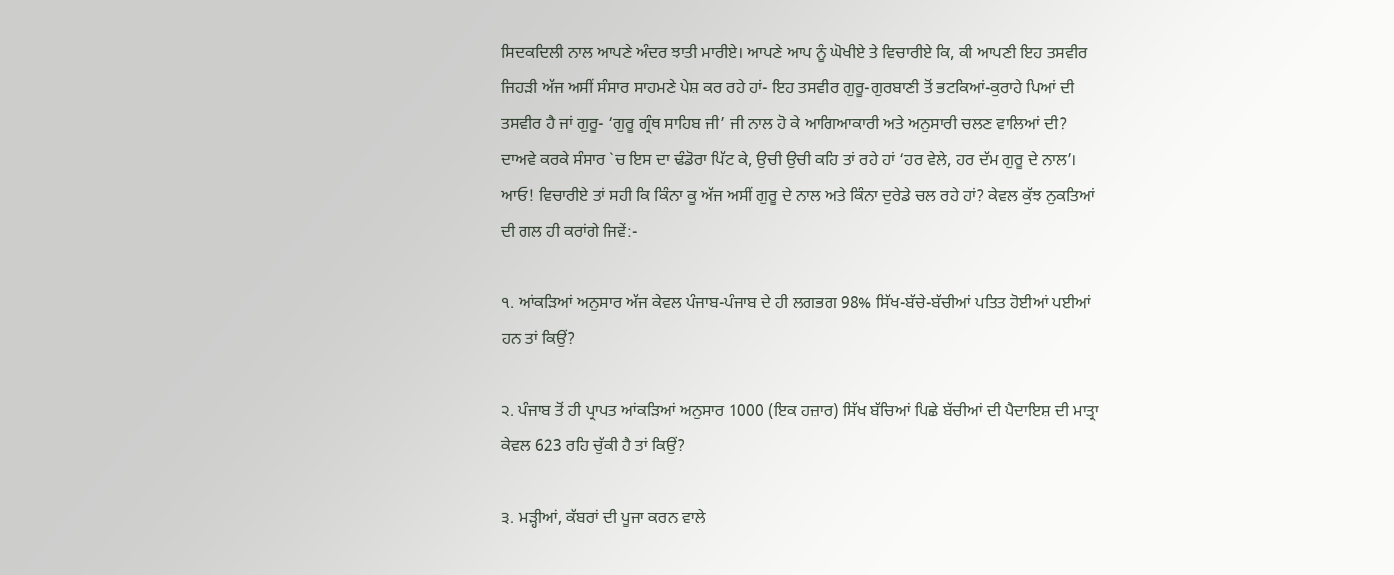ਸਿਦਕਦਿਲੀ ਨਾਲ ਆਪਣੇ ਅੰਦਰ ਝਾਤੀ ਮਾਰੀਏ। ਆਪਣੇ ਆਪ ਨੂੰ ਘੋਖੀਏ ਤੇ ਵਿਚਾਰੀਏ ਕਿ, ਕੀ ਆਪਣੀ ਇਹ ਤਸਵੀਰ ਜਿਹੜੀ ਅੱਜ ਅਸੀਂ ਸੰਸਾਰ ਸਾਹਮਣੇ ਪੇਸ਼ ਕਰ ਰਹੇ ਹਾਂ- ਇਹ ਤਸਵੀਰ ਗੁਰੂ-ਗੁਰਬਾਣੀ ਤੋਂ ਭਟਕਿਆਂ-ਕੁਰਾਹੇ ਪਿਆਂ ਦੀ ਤਸਵੀਰ ਹੈ ਜਾਂ ਗੁਰੂ- ‘ਗੁਰੂ ਗ੍ਰੰਥ ਸਾਹਿਬ ਜੀ’ ਜੀ ਨਾਲ ਹੋ ਕੇ ਆਗਿਆਕਾਰੀ ਅਤੇ ਅਨੁਸਾਰੀ ਚਲਣ ਵਾਲਿਆਂ ਦੀ? ਦਾਅਵੇ ਕਰਕੇ ਸੰਸਾਰ `ਚ ਇਸ ਦਾ ਢੰਡੋਰਾ ਪਿੱਟ ਕੇ, ਉਚੀ ਉਚੀ ਕਹਿ ਤਾਂ ਰਹੇ ਹਾਂ ‘ਹਰ ਵੇਲੇ, ਹਰ ਦੱਮ ਗੁਰੂ ਦੇ ਨਾਲ’। ਆਓ! ਵਿਚਾਰੀਏ ਤਾਂ ਸਹੀ ਕਿ ਕਿੰਨਾ ਕੂ ਅੱਜ ਅਸੀਂ ਗੁਰੂ ਦੇ ਨਾਲ ਅਤੇ ਕਿੰਨਾ ਦੁਰੇਡੇ ਚਲ ਰਹੇ ਹਾਂ? ਕੇਵਲ ਕੁੱਝ ਨੁਕਤਿਆਂ ਦੀ ਗਲ ਹੀ ਕਰਾਂਗੇ ਜਿਵੇਂ:-

੧. ਆਂਕੜਿਆਂ ਅਨੁਸਾਰ ਅੱਜ ਕੇਵਲ ਪੰਜਾਬ-ਪੰਜਾਬ ਦੇ ਹੀ ਲਗਭਗ 98% ਸਿੱਖ-ਬੱਚੇ-ਬੱਚੀਆਂ ਪਤਿਤ ਹੋਈਆਂ ਪਈਆਂ ਹਨ ਤਾਂ ਕਿਉਂ?

੨. ਪੰਜਾਬ ਤੋਂ ਹੀ ਪ੍ਰਾਪਤ ਆਂਕੜਿਆਂ ਅਨੁਸਾਰ 1000 (ਇਕ ਹਜ਼ਾਰ) ਸਿੱਖ ਬੱਚਿਆਂ ਪਿਛੇ ਬੱਚੀਆਂ ਦੀ ਪੈਦਾਇਸ਼ ਦੀ ਮਾਤ੍ਰਾ ਕੇਵਲ 623 ਰਹਿ ਚੁੱਕੀ ਹੈ ਤਾਂ ਕਿਉਂ?

੩. ਮੜ੍ਹੀਆਂ, ਕੱਬਰਾਂ ਦੀ ਪੂਜਾ ਕਰਨ ਵਾਲੇ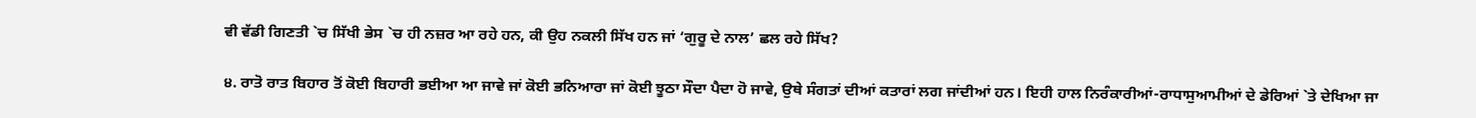ਵੀ ਵੱਡੀ ਗਿਣਤੀ `ਚ ਸਿੱਖੀ ਭੇਸ `ਚ ਹੀ ਨਜ਼ਰ ਆ ਰਹੇ ਹਨ, ਕੀ ਉਹ ਨਕਲੀ ਸਿੱਖ ਹਨ ਜਾਂ ‘ਗੁਰੂ ਦੇ ਨਾਲ’ ਛਲ ਰਹੇ ਸਿੱਖ?

੪. ਰਾਤੋ ਰਾਤ ਬਿਹਾਰ ਤੋਂ ਕੋਈ ਬਿਹਾਰੀ ਭਈਆ ਆ ਜਾਵੇ ਜਾਂ ਕੋਈ ਭਨਿਆਰਾ ਜਾਂ ਕੋਈ ਝੂਠਾ ਸੌਦਾ ਪੈਦਾ ਹੋ ਜਾਵੇ, ਉਥੇ ਸੰਗਤਾਂ ਦੀਆਂ ਕਤਾਰਾਂ ਲਗ ਜਾਂਦੀਆਂ ਹਨ। ਇਹੀ ਹਾਲ ਨਿਰੰਕਾਰੀਆਂ-ਰਾਧਾਸੁਆਮੀਆਂ ਦੇ ਡੇਰਿਆਂ `ਤੇ ਦੇਖਿਆ ਜਾ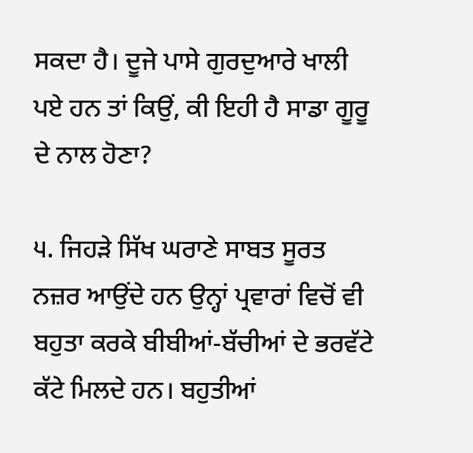ਸਕਦਾ ਹੈ। ਦੂਜੇ ਪਾਸੇ ਗੁਰਦੁਆਰੇ ਖਾਲੀ ਪਏ ਹਨ ਤਾਂ ਕਿਉਂ, ਕੀ ਇਹੀ ਹੈ ਸਾਡਾ ਗੂਰੂ ਦੇ ਨਾਲ ਹੋਣਾ?

੫. ਜਿਹੜੇ ਸਿੱਖ ਘਰਾਣੇ ਸਾਬਤ ਸੂਰਤ ਨਜ਼ਰ ਆਉਂਦੇ ਹਨ ਉਨ੍ਹਾਂ ਪ੍ਰਵਾਰਾਂ ਵਿਚੋਂ ਵੀ ਬਹੁਤਾ ਕਰਕੇ ਬੀਬੀਆਂ-ਬੱਚੀਆਂ ਦੇ ਭਰਵੱਟੇ ਕੱਟੇ ਮਿਲਦੇ ਹਨ। ਬਹੁਤੀਆਂ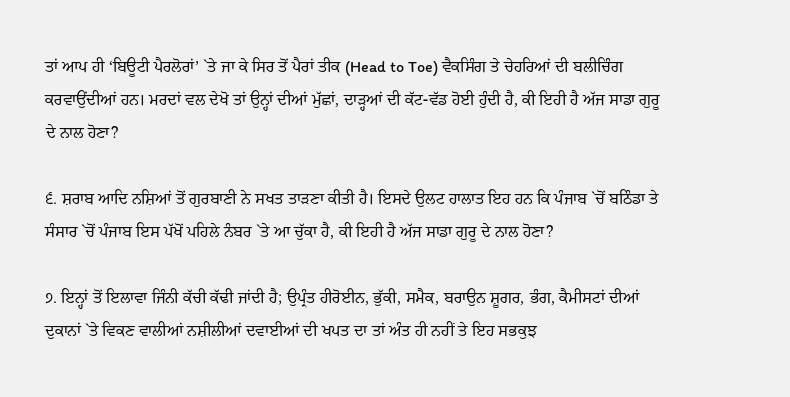ਤਾਂ ਆਪ ਹੀ ‘ਬਿਊਟੀ ਪੈਰਲੋਰਾਂ’ `ਤੇ ਜਾ ਕੇ ਸਿਰ ਤੋਂ ਪੈਰਾਂ ਤੀਕ (Head to Toe) ਵੈਕਸਿੰਗ ਤੇ ਚੇਹਰਿਆਂ ਦੀ ਬਲੀਚਿੰਗ ਕਰਵਾਉਂਦੀਆਂ ਹਨ। ਮਰਦਾਂ ਵਲ ਦੇਖੋ ਤਾਂ ਉਨ੍ਹਾਂ ਦੀਆਂ ਮੁੱਛਾਂ, ਦਾੜ੍ਹਆਂ ਦੀ ਕੱਟ-ਵੱਡ ਹੋਈ ਹੁੰਦੀ ਹੈ, ਕੀ ਇਹੀ ਹੈ ਅੱਜ ਸਾਡਾ ਗੁਰੂ ਦੇ ਨਾਲ ਹੋਣਾ?

੬. ਸ਼ਰਾਬ ਆਦਿ ਨਸ਼ਿਆਂ ਤੋਂ ਗੁਰਬਾਣੀ ਨੇ ਸਖਤ ਤਾੜਣਾ ਕੀਤੀ ਹੈ। ਇਸਦੇ ਉਲਟ ਹਾਲਾਤ ਇਹ ਹਨ ਕਿ ਪੰਜਾਬ `ਚੋਂ ਬਠਿੰਡਾ ਤੇ ਸੰਸਾਰ `ਚੋਂ ਪੰਜਾਬ ਇਸ ਪੱਖੋਂ ਪਹਿਲੇ ਨੰਬਰ `ਤੇ ਆ ਚੁੱਕਾ ਹੈ, ਕੀ ਇਹੀ ਹੈ ਅੱਜ ਸਾਡਾ ਗੁਰੂ ਦੇ ਨਾਲ ਹੋਣਾ?

੭. ਇਨ੍ਹਾਂ ਤੋਂ ਇਲਾਵਾ ਜਿੰਨੀ ਕੱਚੀ ਕੱਢੀ ਜਾਂਦੀ ਹੈ; ਉਪ੍ਰੰਤ ਹੀਰੋਈਨ, ਭੁੱਕੀ, ਸਮੈਕ, ਬਰਾਉਨ ਸ਼ੂਗਰ, ਭੰਗ, ਕੈਮੀਸਟਾਂ ਦੀਆਂ ਦੁਕਾਨਾਂ `ਤੇ ਵਿਕਣ ਵਾਲੀਆਂ ਨਸ਼ੀਲੀਆਂ ਦਵਾਈਆਂ ਦੀ ਖਪਤ ਦਾ ਤਾਂ ਅੰਤ ਹੀ ਨਹੀਂ ਤੇ ਇਹ ਸਭਕੁਝ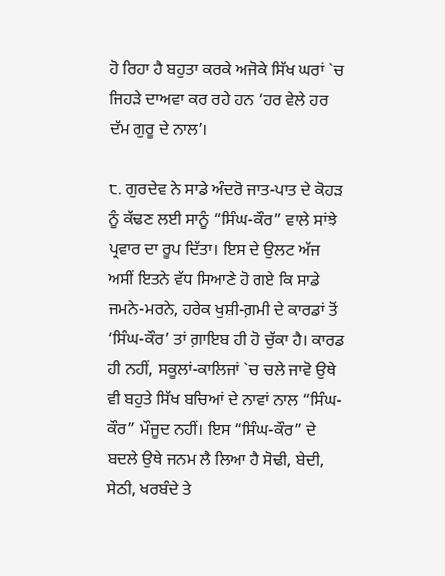ਹੋ ਰਿਹਾ ਹੈ ਬਹੁਤਾ ਕਰਕੇ ਅਜੋਕੇ ਸਿੱਖ ਘਰਾਂ `ਚ ਜਿਹੜੇ ਦਾਅਵਾ ਕਰ ਰਹੇ ਹਨ ‘ਹਰ ਵੇਲੇ ਹਰ ਦੱਮ ਗੁਰੂ ਦੇ ਨਾਲ’।

੮. ਗੁਰਦੇਵ ਨੇ ਸਾਡੇ ਅੰਦਰੋ ਜਾਤ-ਪਾਤ ਦੇ ਕੋਹੜ ਨੂੰ ਕੱਢਣ ਲਈ ਸਾਨੂੰ “ਸਿੰਘ-ਕੌਰ” ਵਾਲੇ ਸਾਂਝੇ ਪ੍ਰਵਾਰ ਦਾ ਰੂਪ ਦਿੱਤਾ। ਇਸ ਦੇ ਉਲਟ ਅੱਜ ਅਸੀਂ ਇਤਨੇ ਵੱਧ ਸਿਆਣੇ ਹੋ ਗਏ ਕਿ ਸਾਡੇ ਜਮਨੇ-ਮਰਨੇ, ਹਰੇਕ ਖੁਸ਼ੀ-ਗ਼ਮੀ ਦੇ ਕਾਰਡਾਂ ਤੋਂ ‘ਸਿੰਘ-ਕੌਰ’ ਤਾਂ ਗ਼ਾਇਬ ਹੀ ਹੋ ਚੁੱਕਾ ਹੈ। ਕਾਰਡ ਹੀ ਨਹੀਂ, ਸਕੂਲਾਂ-ਕਾਲਿਜਾਂ `ਚ ਚਲੇ ਜਾਵੋ ਉਥੇ ਵੀ ਬਹੁਤੇ ਸਿੱਖ ਬਚਿਆਂ ਦੇ ਨਾਵਾਂ ਨਾਲ “ਸਿੰਘ-ਕੌਰ” ਮੌਜੂਦ ਨਹੀਂ। ਇਸ “ਸਿੰਘ-ਕੌਰ” ਦੇ ਬਦਲੇ ਉਥੇ ਜਨਮ ਲੈ ਲਿਆ ਹੈ ਸੋਢੀ, ਬੇਦੀ, ਸੇਠੀ, ਖਰਬੰਦੇ ਤੇ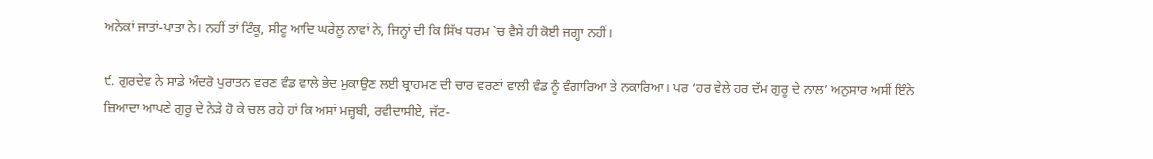ਅਨੇਕਾਂ ਜਾਤਾਂ-ਪਾਤਾ ਨੇ। ਨਹੀਂ ਤਾਂ ਟਿੰਕੂ, ਸੀਟੂ ਆਦਿ ਘਰੇਲੂ ਨਾਵਾਂ ਨੇ, ਜਿਨ੍ਹਾਂ ਦੀ ਕਿ ਸਿੱਖ ਧਰਮ `ਚ ਵੈਸੇ ਹੀ ਕੋਈ ਜਗ੍ਹਾ ਨਹੀਂ।

੯. ਗੁਰਦੇਵ ਨੇ ਸਾਡੇ ਅੰਦਰੋ ਪੁਰਾਤਨ ਵਰਣ ਵੰਡ ਵਾਲੇ ਭੇਦ ਮੁਕਾਉਣ ਲਈ ਬ੍ਰਾਹਮਣ ਦੀ ਚਾਰ ਵਰਣਾਂ ਵਾਲੀ ਵੰਡ ਨੂੰ ਵੰਗਾਰਿਆ ਤੇ ਨਕਾਰਿਆ। ਪਰ ‘ਹਰ ਵੇਲੇ ਹਰ ਦੱਮ ਗੁਰੂ ਦੇ ਨਾਲ’ ਅਨੁਸਾਰ ਅਸੀਂ ਇੰਨੇ ਜ਼ਿਆਦਾ ਆਪਣੇ ਗੁਰੂ ਦੇ ਨੇੜੇ ਹੋ ਕੇ ਚਲ ਰਹੇ ਹਾਂ ਕਿ ਅਸਾਂ ਮਜ਼੍ਹਬੀ, ਰਵੀਦਾਸੀਏ, ਜੱਟ-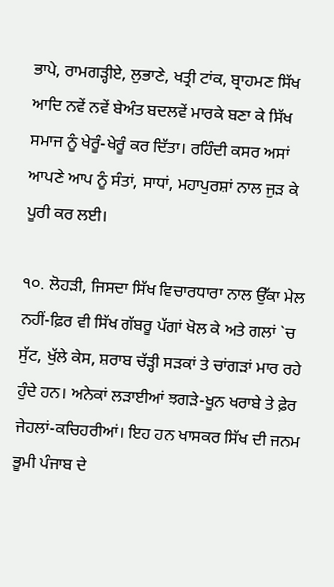ਭਾਪੇ, ਰਾਮਗੜ੍ਹੀਏ, ਲੁਭਾਣੇ, ਖਤ੍ਰੀ ਟਾਂਕ, ਬ੍ਰਾਹਮਣ ਸਿੱਖ ਆਦਿ ਨਵੇਂ ਨਵੇਂ ਬੇਅੰਤ ਬਦਲਵੇਂ ਮਾਰਕੇ ਬਣਾ ਕੇ ਸਿੱਖ ਸਮਾਜ ਨੂੰ ਖੇਰੂੰ-ਖੇਰੂੰ ਕਰ ਦਿੱਤਾ। ਰਹਿੰਦੀ ਕਸਰ ਅਸਾਂ ਆਪਣੇ ਆਪ ਨੂੰ ਸੰਤਾਂ, ਸਾਧਾਂ, ਮਹਾਪੁਰਸ਼ਾਂ ਨਾਲ ਜੁੜ ਕੇ ਪੂਰੀ ਕਰ ਲਈ।

੧੦. ਲੋਹੜੀ, ਜਿਸਦਾ ਸਿੱਖ ਵਿਚਾਰਧਾਰਾ ਨਾਲ ਉੱਕਾ ਮੇਲ ਨਹੀਂ-ਫ਼ਿਰ ਵੀ ਸਿੱਖ ਗੱਬਰੂ ਪੱਗਾਂ ਖੋਲ ਕੇ ਅਤੇ ਗਲਾਂ `ਚ ਸੁੱਟ, ਖੁੱਲੇ ਕੇਸ, ਸ਼ਰਾਬ ਚੱੜ੍ਹੀ ਸੜਕਾਂ ਤੇ ਚਾਂਗੜਾਂ ਮਾਰ ਰਹੇ ਹੁੰਦੇ ਹਨ। ਅਨੇਕਾਂ ਲੜਾਈਆਂ ਝਗੜੇ-ਖੂਨ ਖਰਾਬੇ ਤੇ ਫ਼ੇਰ ਜੇਹਲਾਂ-ਕਚਿਹਰੀਆਂ। ਇਹ ਹਨ ਖਾਸਕਰ ਸਿੱਖ ਦੀ ਜਨਮ ਭੂਮੀ ਪੰਜਾਬ ਦੇ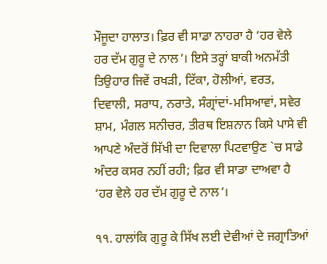ਮੌਜੂਦਾ ਹਾਲਾਤ। ਫ਼ਿਰ ਵੀ ਸਾਡਾ ਨਾਹਰਾ ਹੈ ‘ਹਰ ਵੇਲੇ ਹਰ ਦੱਮ ਗੁਰੂ ਦੇ ਨਾਲ’। ਇਸੇ ਤਰ੍ਹਾਂ ਬਾਕੀ ਅਨਮੱਤੀ ਤਿਉਹਾਰ ਜਿਵੇਂ ਰਖੜੀ, ਟਿੱਕਾ, ਹੋਲੀਆਂ, ਵਰਤ, ਦਿਵਾਲੀ, ਸਰਾਧ, ਨਰਾਤੇ, ਸੰਗ੍ਰਾਂਦਾਂ-ਮਸਿਆਵਾਂ, ਸਵੇਰ ਸ਼ਾਮ, ਮੰਗਲ ਸਨੀਚਰ, ਤੀਰਥ ਇਸ਼ਨਾਨ ਕਿਸੇ ਪਾਸੇ ਵੀ ਆਪਣੇ ਅੰਦਰੋਂ ਸਿੱਖੀ ਦਾ ਦਿਵਾਲਾ ਪਿਟਵਾਉਣ `ਚ ਸਾਡੇ ਅੰਦਰ ਕਸਰ ਨਹੀਂ ਰਹੀ; ਫ਼ਿਰ ਵੀ ਸਾਡਾ ਦਾਅਵਾ ਹੈ ‘ਹਰ ਵੇਲੇ ਹਰ ਦੱਮ ਗੁਰੂ ਦੇ ਨਾਲ’।

੧੧. ਹਾਲਾਂਕਿ ਗੁਰੂ ਕੇ ਸਿੱਖ ਲਈ ਦੇਵੀਆਂ ਦੇ ਜਗ੍ਰਾਤਿਆਂ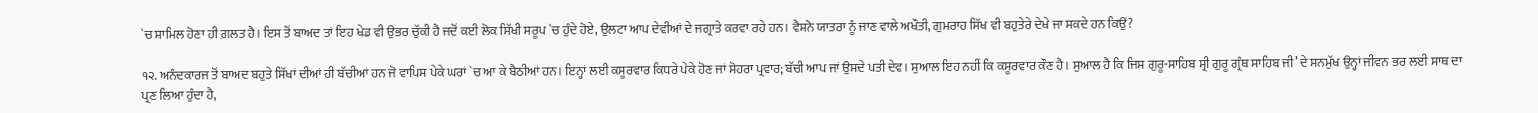`ਚ ਸ਼ਾਮਿਲ ਹੋਣਾ ਹੀ ਗ਼ਲਤ ਹੈ। ਇਸ ਤੋਂ ਬਾਅਦ ਤਾਂ ਇਹ ਖੇਡ ਵੀ ਉਭਰ ਚੁੱਕੀ ਹੈ ਜਦੋਂ ਕਈ ਲੋਕ ਸਿੱਖੀ ਸਰੂਪ `ਚ ਹੁੰਦੇ ਹੋਏ, ਉਲਟਾ ਆਪ ਦੇਵੀਆਂ ਦੇ ਜਗ੍ਰਾਤੇ ਕਰਵਾ ਰਹੇ ਹਨ। ਵੈਸ਼ਨੋ ਯਾਤਰਾ ਨੂੰ ਜਾਣ ਵਾਲੇ ਅਖੌਤੀ, ਗੁਮਰਾਹ ਸਿੱਖ ਵੀ ਬਹੁਤੇਰੇ ਦੇਖੇ ਜਾ ਸਕਦੇ ਹਨ ਕਿਉਂ?

੧੨. ਅਨੰਦਕਾਰਜ ਤੋਂ ਬਾਅਦ ਬਹੁਤੇ ਸਿੱਖਾਂ ਦੀਆਂ ਹੀ ਬੱਚੀਆਂ ਹਨ ਜੋ ਵਾਪਿਸ ਪੇਕੇ ਘਰਾਂ `ਚ ਆ ਕੇ ਬੈਠੀਆਂ ਹਨ। ਇਨ੍ਹਾਂ ਲਈ ਕਸੂਰਵਾਰ ਕਿਧਰੇ ਪੇਕੇ ਹੋਣ ਜਾਂ ਸੋਹਰਾ ਪ੍ਰਵਾਰ; ਬੱਚੀ ਆਪ ਜਾਂ ਉਸਦੇ ਪਤੀ ਦੇਵ। ਸੁਆਲ ਇਹ ਨਹੀਂ ਕਿ ਕਸੂਰਵਾਰ ਕੌਣ ਹੈ। ਸੁਆਲ ਹੈ ਕਿ ਜਿਸ ਗੁਰੂ-ਸਾਹਿਬ ਸ੍ਰੀ ਗੁਰੂ ਗ੍ਰੰਥ ਸਾਹਿਬ ਜੀ’ ਦੇ ਸਨਮੁੱਖ ਉਨ੍ਹਾਂ ਜੀਵਨ ਭਰ ਲਈ ਸਾਥ ਦਾ ਪ੍ਰਣ ਲਿਆ ਹੁੰਦਾ ਹੈ,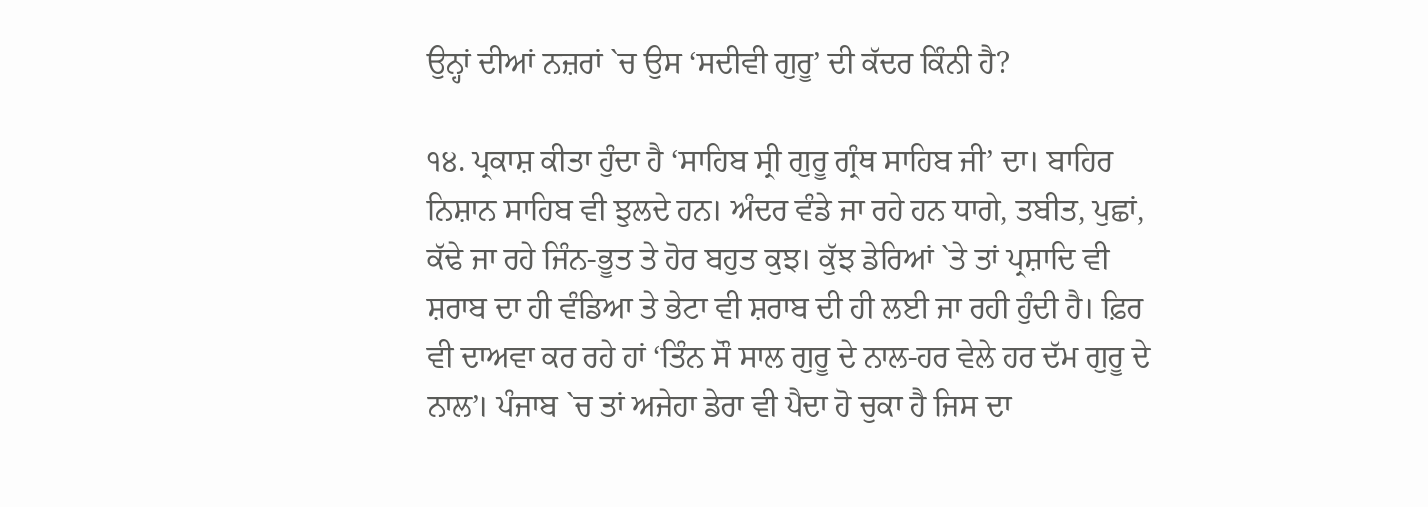ਉਨ੍ਹਾਂ ਦੀਆਂ ਨਜ਼ਰਾਂ `ਚ ਉਸ ‘ਸਦੀਵੀ ਗੁਰੂ’ ਦੀ ਕੱਦਰ ਕਿੰਨੀ ਹੈ?

੧੪. ਪ੍ਰਕਾਸ਼ ਕੀਤਾ ਹੁੰਦਾ ਹੈ ‘ਸਾਹਿਬ ਸ੍ਰੀ ਗੁਰੂ ਗ੍ਰੰਥ ਸਾਹਿਬ ਜੀ’ ਦਾ। ਬਾਹਿਰ ਨਿਸ਼ਾਨ ਸਾਹਿਬ ਵੀ ਝੁਲਦੇ ਹਨ। ਅੰਦਰ ਵੰਡੇ ਜਾ ਰਹੇ ਹਨ ਧਾਗੇ, ਤਬੀਤ, ਪੁਛਾਂ, ਕੱਢੇ ਜਾ ਰਹੇ ਜਿੰਨ-ਭੂਤ ਤੇ ਹੋਰ ਬਹੁਤ ਕੁਝ। ਕੁੱਝ ਡੇਰਿਆਂ `ਤੇ ਤਾਂ ਪ੍ਰਸ਼ਾਦਿ ਵੀ ਸ਼ਰਾਬ ਦਾ ਹੀ ਵੰਡਿਆ ਤੇ ਭੇਟਾ ਵੀ ਸ਼ਰਾਬ ਦੀ ਹੀ ਲਈ ਜਾ ਰਹੀ ਹੁੰਦੀ ਹੈ। ਫ਼ਿਰ ਵੀ ਦਾਅਵਾ ਕਰ ਰਹੇ ਹਾਂ ‘ਤਿੰਨ ਸੌ ਸਾਲ ਗੁਰੂ ਦੇ ਨਾਲ-ਹਰ ਵੇਲੇ ਹਰ ਦੱਮ ਗੁਰੂ ਦੇ ਨਾਲ’। ਪੰਜਾਬ `ਚ ਤਾਂ ਅਜੇਹਾ ਡੇਰਾ ਵੀ ਪੈਦਾ ਹੋ ਚੁਕਾ ਹੈ ਜਿਸ ਦਾ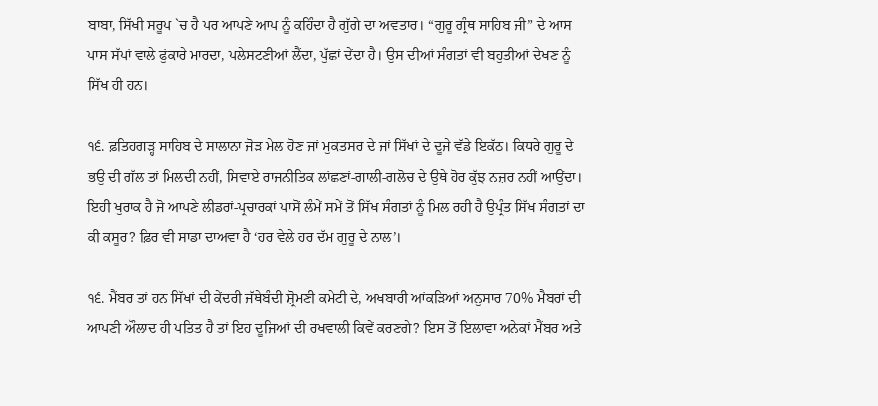ਬਾਬਾ, ਸਿੱਖੀ ਸਰੂਪ `ਚ ਹੈ ਪਰ ਆਪਣੇ ਆਪ ਨੂੰ ਕਹਿੰਦਾ ਹੈ ਗੁੱਗੇ ਦਾ ਅਵਤਾਰ। “ਗੁਰੂ ਗ੍ਰੰਥ ਸਾਹਿਬ ਜੀ” ਦੇ ਆਸ ਪਾਸ ਸੱਪਾਂ ਵਾਲੇ ਫੁਂਕਾਰੇ ਮਾਰਦਾ, ਪਲੇਸਟਣੀਆਂ ਲੈਂਦਾ, ਪੁੱਛਾਂ ਦੇਂਦਾ ਹੈ। ਉਸ ਦੀਆਂ ਸੰਗਤਾਂ ਵੀ ਬਹੁਤੀਆਂ ਦੇਖਣ ਨੂੰ ਸਿੱਖ ਹੀ ਹਨ।

੧੬. ਫ਼ਤਿਹਗੜ੍ਹ ਸਾਹਿਬ ਦੇ ਸਾਲਾਨਾ ਜੋੜ ਮੇਲ ਹੋਣ ਜਾਂ ਮੁਕਤਸਰ ਦੇ ਜਾਂ ਸਿੱਖਾਂ ਦੇ ਦੂਜੇ ਵੱਡੇ ਇਕੱਠ। ਕਿਧਰੇ ਗੁਰੂ ਦੇ ਭਉ ਦੀ ਗੱਲ ਤਾਂ ਮਿਲਦੀ ਨਹੀਂ, ਸਿਵਾਏ ਰਾਜਨੀਤਿਕ ਲਾਂਛਣਾਂ-ਗਾਲੀ-ਗਲੋਚ ਦੇ ਉਥੇ ਹੋਰ ਕੁੱਝ ਨਜ਼ਰ ਨਹੀਂ ਆਉਂਦਾ। ਇਹੀ ਖੁਰਾਕ ਹੈ ਜੋ ਆਪਣੇ ਲੀਡਰਾਂ-ਪ੍ਰਚਾਰਕਾਂ ਪਾਸੋਂ ਲੰਮੇਂ ਸਮੇਂ ਤੋਂ ਸਿੱਖ ਸੰਗਤਾਂ ਨੂੰ ਮਿਲ ਰਹੀ ਹੈ ਉਪ੍ਰੰਤ ਸਿੱਖ ਸੰਗਤਾਂ ਦਾ ਕੀ ਕਸੂਰ? ਫ਼ਿਰ ਵੀ ਸਾਡਾ ਦਾਅਵਾ ਹੈ ‘ਹਰ ਵੇਲੇ ਹਰ ਦੱਮ ਗੁਰੂ ਦੇ ਨਾਲ’।

੧੬. ਮੈਂਬਰ ਤਾਂ ਹਨ ਸਿੱਖਾਂ ਦੀ ਕੇਂਦਰੀ ਜੱਥੇਬੰਦੀ ਸ਼੍ਰੋਮਣੀ ਕਮੇਟੀ ਦੇ, ਅਖਬਾਰੀ ਆਂਕੜਿਆਂ ਅਨੁਸਾਰ 70% ਮੈਬਰਾਂ ਦੀ ਆਪਣੀ ਔਲਾਦ ਹੀ ਪਤਿਤ ਹੈ ਤਾਂ ਇਹ ਦੂਜਿਆਂ ਦੀ ਰਖਵਾਲੀ ਕਿਵੇਂ ਕਰਣਗੇ? ਇਸ ਤੋਂ ਇਲਾਵਾ ਅਨੇਕਾਂ ਮੈਂਬਰ ਅਤੇ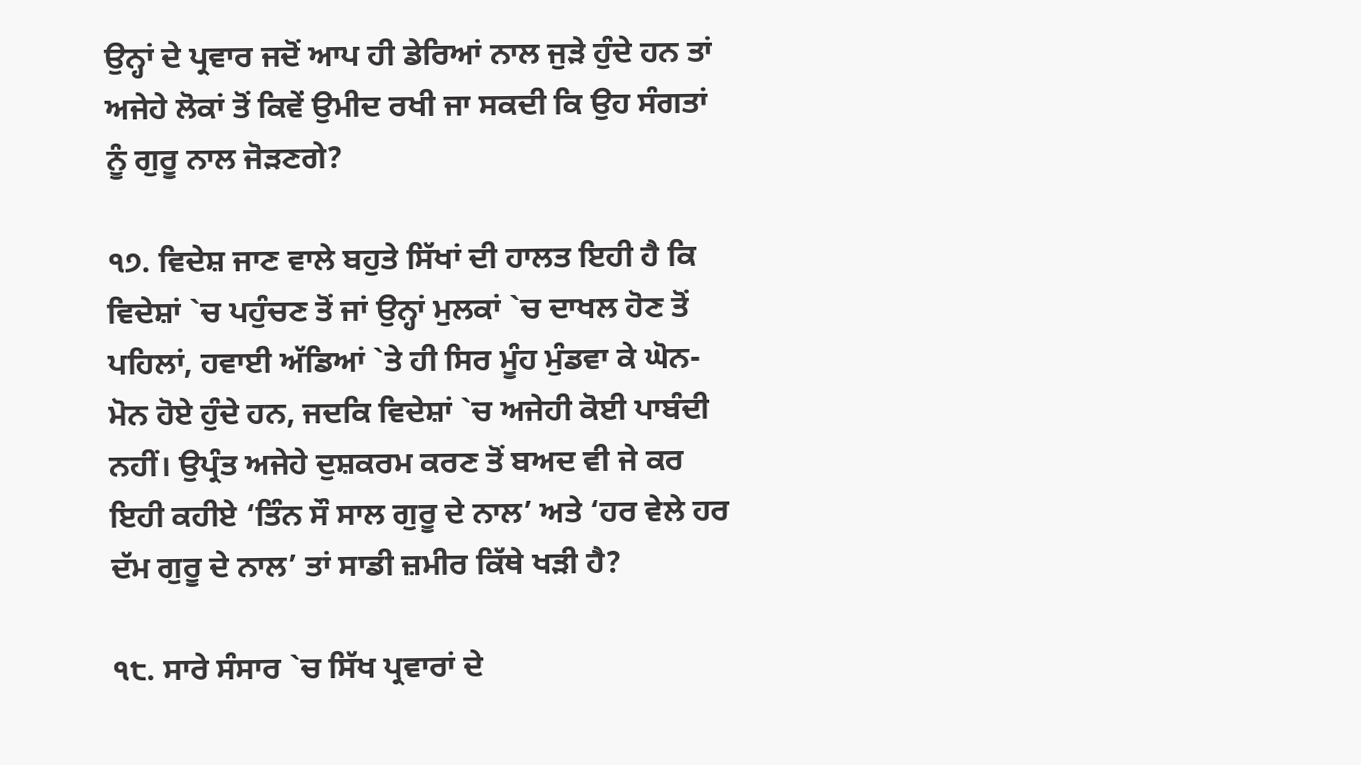ਉਨ੍ਹਾਂ ਦੇ ਪ੍ਰਵਾਰ ਜਦੋਂ ਆਪ ਹੀ ਡੇਰਿਆਂ ਨਾਲ ਜੁੜੇ ਹੁੰਦੇ ਹਨ ਤਾਂ ਅਜੇਹੇ ਲੋਕਾਂ ਤੋਂ ਕਿਵੇਂ ਉਮੀਦ ਰਖੀ ਜਾ ਸਕਦੀ ਕਿ ਉਹ ਸੰਗਤਾਂ ਨੂੰ ਗੁਰੂ ਨਾਲ ਜੋੜਣਗੇ?

੧੭. ਵਿਦੇਸ਼ ਜਾਣ ਵਾਲੇ ਬਹੁਤੇ ਸਿੱਖਾਂ ਦੀ ਹਾਲਤ ਇਹੀ ਹੈ ਕਿ ਵਿਦੇਸ਼ਾਂ `ਚ ਪਹੁੰਚਣ ਤੋਂ ਜਾਂ ਉਨ੍ਹਾਂ ਮੁਲਕਾਂ `ਚ ਦਾਖਲ ਹੋਣ ਤੋਂ ਪਹਿਲਾਂ, ਹਵਾਈ ਅੱਡਿਆਂ `ਤੇ ਹੀ ਸਿਰ ਮੂੰਹ ਮੁੰਡਵਾ ਕੇ ਘੋਨ-ਮੋਨ ਹੋਏ ਹੁੰਦੇ ਹਨ, ਜਦਕਿ ਵਿਦੇਸ਼ਾਂ `ਚ ਅਜੇਹੀ ਕੋਈ ਪਾਬੰਦੀ ਨਹੀਂ। ਉਪ੍ਰੰਤ ਅਜੇਹੇ ਦੁਸ਼ਕਰਮ ਕਰਣ ਤੋਂ ਬਅਦ ਵੀ ਜੇ ਕਰ ਇਹੀ ਕਹੀਏ ‘ਤਿੰਨ ਸੌ ਸਾਲ ਗੁਰੂ ਦੇ ਨਾਲ’ ਅਤੇ ‘ਹਰ ਵੇਲੇ ਹਰ ਦੱਮ ਗੁਰੂ ਦੇ ਨਾਲ’ ਤਾਂ ਸਾਡੀ ਜ਼ਮੀਰ ਕਿੱਥੇ ਖੜੀ ਹੈ?

੧੮. ਸਾਰੇ ਸੰਸਾਰ `ਚ ਸਿੱਖ ਪ੍ਰਵਾਰਾਂ ਦੇ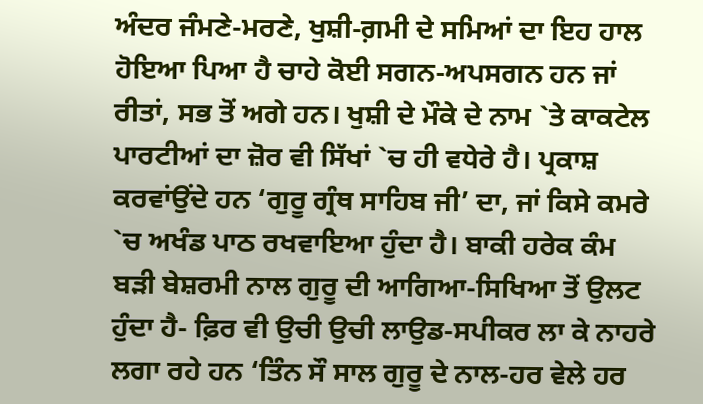ਅੰਦਰ ਜੰਮਣੇ-ਮਰਣੇ, ਖੁਸ਼ੀ-ਗ਼ਮੀ ਦੇ ਸਮਿਆਂ ਦਾ ਇਹ ਹਾਲ ਹੋਇਆ ਪਿਆ ਹੈ ਚਾਹੇ ਕੋਈ ਸਗਨ-ਅਪਸਗਨ ਹਨ ਜਾਂ ਰੀਤਾਂ, ਸਭ ਤੋਂ ਅਗੇ ਹਨ। ਖੁਸ਼ੀ ਦੇ ਮੌਕੇ ਦੇ ਨਾਮ `ਤੇ ਕਾਕਟੇਲ ਪਾਰਟੀਆਂ ਦਾ ਜ਼ੋਰ ਵੀ ਸਿੱਖਾਂ `ਚ ਹੀ ਵਧੇਰੇ ਹੈ। ਪ੍ਰਕਾਸ਼ ਕਰਵਾਂਉਂਦੇ ਹਨ ‘ਗੁਰੂ ਗ੍ਰੰਥ ਸਾਹਿਬ ਜੀ’ ਦਾ, ਜਾਂ ਕਿਸੇ ਕਮਰੇ `ਚ ਅਖੰਡ ਪਾਠ ਰਖਵਾਇਆ ਹੁੰਦਾ ਹੈ। ਬਾਕੀ ਹਰੇਕ ਕੰਮ ਬੜੀ ਬੇਸ਼ਰਮੀ ਨਾਲ ਗੁਰੂ ਦੀ ਆਗਿਆ-ਸਿਖਿਆ ਤੋਂ ਉਲਟ ਹੁੰਦਾ ਹੈ- ਫ਼ਿਰ ਵੀ ਉਚੀ ਉਚੀ ਲਾਉਡ-ਸਪੀਕਰ ਲਾ ਕੇ ਨਾਹਰੇ ਲਗਾ ਰਹੇ ਹਨ ‘ਤਿੰਨ ਸੌ ਸਾਲ ਗੁਰੂ ਦੇ ਨਾਲ-ਹਰ ਵੇਲੇ ਹਰ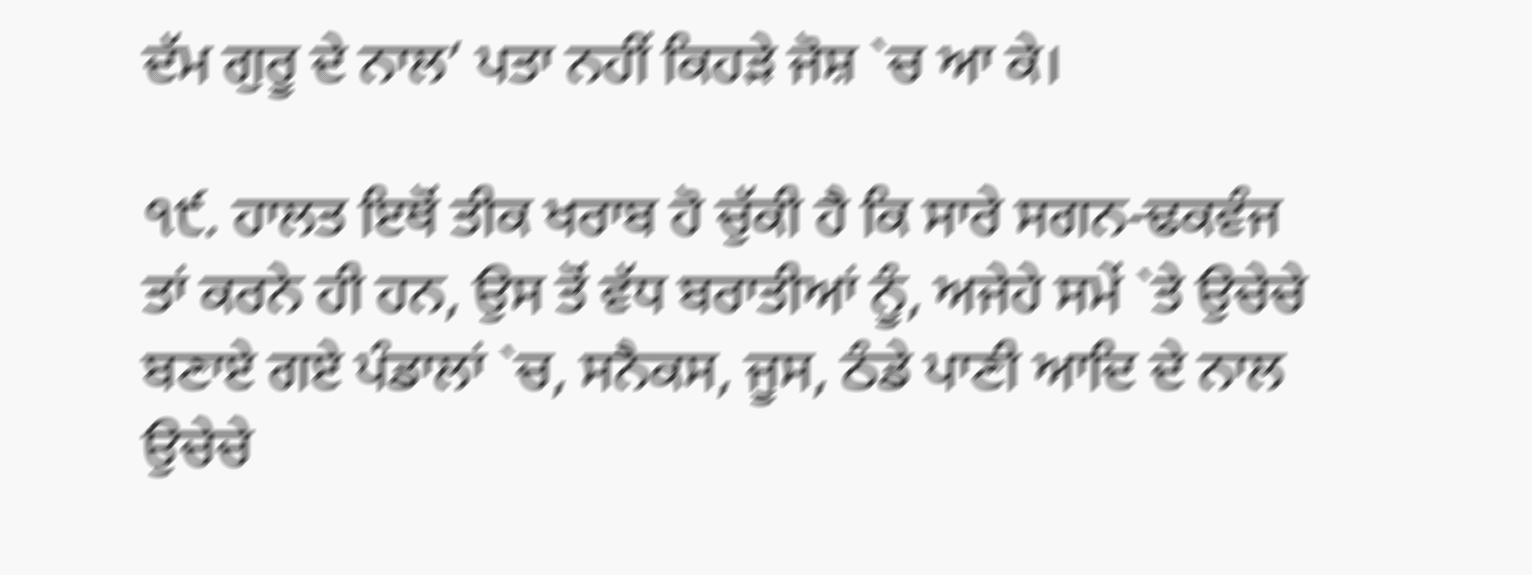ਦੱਮ ਗੁਰੂ ਦੇ ਨਾਲ’ ਪਤਾ ਨਹੀਂ ਕਿਹੜੇ ਜੋਸ਼ `ਚ ਆ ਕੇ।

੧੯. ਹਾਲਤ ਇਥੋਂ ਤੀਕ ਖਰਾਬ ਹੋ ਚੁੱਕੀ ਹੈ ਕਿ ਸਾਰੇ ਸਗਨ-ਢਕਵੰਜ ਤਾਂ ਕਰਨੇ ਹੀ ਹਨ, ਉਸ ਤੋਂ ਵੱਧ ਬਰਾਤੀਆਂ ਨੂੰ, ਅਜੇਹੇ ਸਮੇਂ `ਤੇ ਉਚੇਚੇ ਬਣਾਏ ਗਏ ਪੰਡਾਲਾਂ `ਚ, ਸਨੈਕਸ, ਜੂਸ, ਠੰਡੇ ਪਾਣੀ ਆਦਿ ਦੇ ਨਾਲ ਉਚੇਚੇ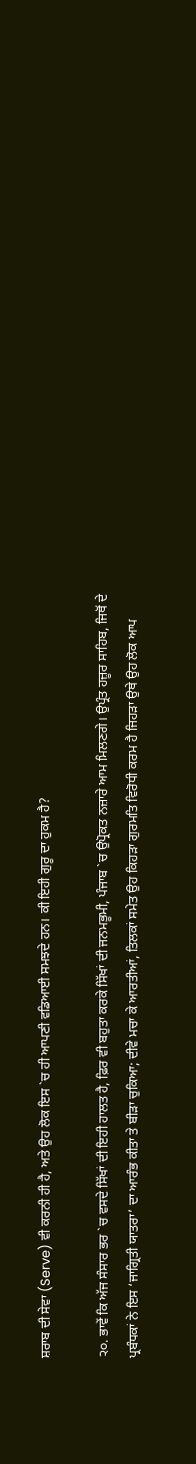ਸ਼ਰਾਬ ਦੀ ਸੇਵਾ (Serve) ਵੀ ਕਰਨੀ ਹੀ ਹੈ, ਅਤੇ ਉਹ ਲੋਕ ਇਸ `ਚ ਹੀ ਆਪਣੀ ਵਡਿਆਈ ਸਮਝਦੇ ਹਨ। ਕੀ ਇਹੀ ਗੁਰੂ ਦਾ ਹੁਕਮ ਹੈ?

੨੦. ਭਾਵੇਂ ਕਿ ਅੱਜ ਸੰਸਾਰ ਭਰ `ਚ ਵਸਦੇ ਸਿੱਖਾਂ ਦੀ ਇਹੀ ਹਾਲਤ ਹੈ, ਫ਼ਿਰ ਵੀ ਬਹੁਤਾ ਕਰਕੇ ਸਿੱਖਾਂ ਦੀ ਜਨਮਭੂਮੀ, ਪੰਜਾਬ `ਚ ਉਪ੍ਰੋਕਤ ਨਜ਼ਾਰੇ ਆਮ ਮਿਲਣਗੇ। ਉਪ੍ਰੰਤ ਹਜ਼ੂਰ ਸਾਹਿਬ, ਜਿਥੋਂ ਦੇ ਪ੍ਰਬੰਧਕਾਂ ਨੇ ਇਸ ‘ਜਾਗ੍ਰਿਤੀ ਯਾਤਰਾ’ ਦਾ ਆਰੰਭ ਕੀਤਾ ਤੇ ਬੀੜਾ ਚੁਕਿਆ; ਦੀਵੇ ਮਚਾ ਕੇ ਆਰਤੀਆਂ, ਤਿਲਕਾਂ ਸਮੇਤ ਉਹ ਕਿਹੜਾ ਗੁਰਮਤਿ ਵਿਰੋਧੀ ਕਰਮ ਹੈ ਜਿਹੜਾ ਉਥੇ ਉਹ ਲੋਕ ਆਪ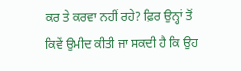ਕਰ ਤੇ ਕਰਵਾ ਨਹੀਂ ਰਹੇ? ਫ਼ਿਰ ਉਨ੍ਹਾਂ ਤੋਂ ਕਿਵੇਂ ਉਮੀਦ ਕੀਤੀ ਜਾ ਸਕਦੀ ਹੈ ਕਿ ਉਹ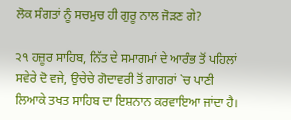ਲੋਕ ਸੰਗਤਾਂ ਨੂੰ ਸਚਮੁਚ ਹੀ ਗੁਰੂ ਨਾਲ ਜੋੜਣ ਗੇ?

੨੧ ਹਜ਼ੂਰ ਸਾਹਿਬ, ਨਿੱਤ ਦੇ ਸਮਾਗਮਾਂ ਦੇ ਆਰੰਭ ਤੋਂ ਪਹਿਲਾਂ ਸਵੇਰੇ ਦੋ ਵਜੇ, ਉਚੇਚੇ ਗੋਦਾਵਰੀ ਤੋਂ ਗਾਗਰਾਂ `ਚ ਪਾਣੀ ਲਿਆਕੇ ਤਖਤ ਸਾਹਿਬ ਦਾ ਇਸ਼ਨਾਨ ਕਰਵਾਇਆ ਜਾਂਦਾ ਹੈ।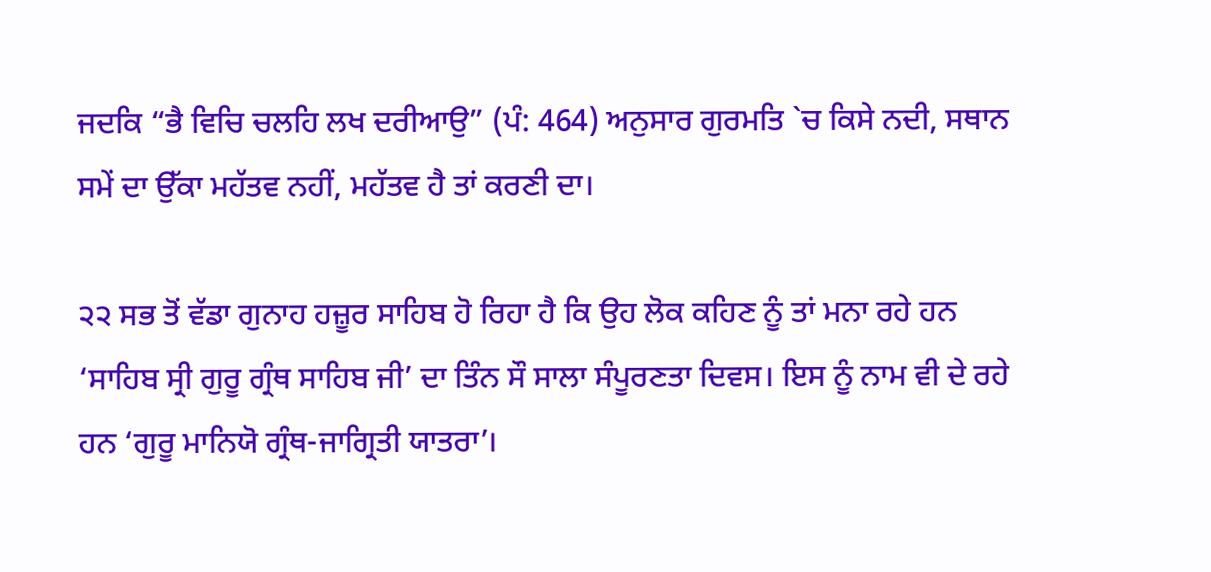ਜਦਕਿ “ਭੈ ਵਿਚਿ ਚਲਹਿ ਲਖ ਦਰੀਆਉ” (ਪੰ: 464) ਅਨੁਸਾਰ ਗੁਰਮਤਿ `ਚ ਕਿਸੇ ਨਦੀ, ਸਥਾਨ ਸਮੇਂ ਦਾ ਉੱਕਾ ਮਹੱਤਵ ਨਹੀਂ, ਮਹੱਤਵ ਹੈ ਤਾਂ ਕਰਣੀ ਦਾ।

੨੨ ਸਭ ਤੋਂ ਵੱਡਾ ਗੁਨਾਹ ਹਜ਼ੂਰ ਸਾਹਿਬ ਹੋ ਰਿਹਾ ਹੈ ਕਿ ਉਹ ਲੋਕ ਕਹਿਣ ਨੂੰ ਤਾਂ ਮਨਾ ਰਹੇ ਹਨ ‘ਸਾਹਿਬ ਸ੍ਰੀ ਗੁਰੂ ਗ੍ਰੰਥ ਸਾਹਿਬ ਜੀ’ ਦਾ ਤਿੰਨ ਸੌ ਸਾਲਾ ਸੰਪੂਰਣਤਾ ਦਿਵਸ। ਇਸ ਨੂੰ ਨਾਮ ਵੀ ਦੇ ਰਹੇ ਹਨ ‘ਗੁਰੂ ਮਾਨਿਯੋ ਗ੍ਰੰਥ-ਜਾਗ੍ਰਿਤੀ ਯਾਤਰਾ’।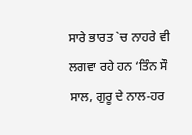ਸਾਰੇ ਭਾਰਤ `ਚ ਨਾਹਰੇ ਵੀ ਲਗਵਾ ਰਹੇ ਹਨ ‘ਤਿੰਨ ਸੌ ਸਾਲ, ਗੁਰੂ ਦੇ ਨਾਲ-ਹਰ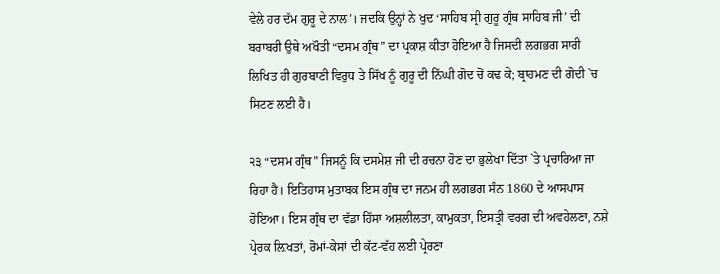ਵੇਲੇ ਹਰ ਦੱਮ ਗੁਰੂ ਦੇ ਨਾਲ’। ਜਦਕਿ ਉਨ੍ਹਾਂ ਨੇ ਖੁਦ ‘ਸਾਹਿਬ ਸ੍ਰੀ ਗੁਰੂ ਗ੍ਰੰਥ ਸਾਹਿਬ ਜੀ’ ਦੀ ਬਰਾਬਰੀ ਉਥੇ ਅਖੌਤੀ “ਦਸਮ ਗ੍ਰੰਥ” ਦਾ ਪ੍ਰਕਾਸ਼ ਕੀਤਾ ਹੋਇਆ ਹੈ ਜਿਸਦੀ ਲਗਭਗ ਸਾਰੀ ਲਿਖਿਤ ਹੀ ਗੁਰਬਾਣੀ ਵਿਰੁਧ ਤੇ ਸਿੱਖ ਨੂੰ ਗੁਰੂ ਦੀ ਨਿੱਘੀ ਗੋਦ ਚੋਂ ਕਢ ਕੇ; ਬ੍ਰਾਹਮਣ ਦੀ ਗੋਦੀ `ਚ ਸਿਟਣ ਲਈ ਹੈ।

੨੩ “ਦਸਮ ਗ੍ਰੰਥ” ਜਿਸਨੂੰ ਕਿ ਦਸਮੇਸ਼ ਜੀ ਦੀ ਰਚਨਾ ਹੋਣ ਦਾ ਭੁਲੇਖਾ ਦਿੱਤਾ `ਤੇ ਪ੍ਰਚਾਰਿਆ ਜਾ ਰਿਹਾ ਹੈ। ਇਤਿਹਾਸ ਮੁਤਾਬਕ ਇਸ ਗ੍ਰੰਥ ਦਾ ਜਨਮ ਹੀ ਲਗਭਗ ਸੰਨ 1860 ਦੇ ਆਸਪਾਸ ਹੋਇਆ। ਇਸ ਗ੍ਰੰਥ ਦਾ ਵੱਡਾ ਹਿੱਸਾ ਅਸ਼ਲੀਲਤਾ, ਕਾਮੁਕਤਾ, ਇਸਤ੍ਰੀ ਵਰਗ ਦੀ ਅਵਹੇਲਣਾ, ਨਸ਼ੇ ਪ੍ਰੇਰਕ ਲ਼ਿਖਤਾਂ, ਰੋਮਾਂ-ਕੇਸਾਂ ਦੀ ਕੱਟ-ਵੱਹ ਲਈ ਪ੍ਰੇਰਣਾ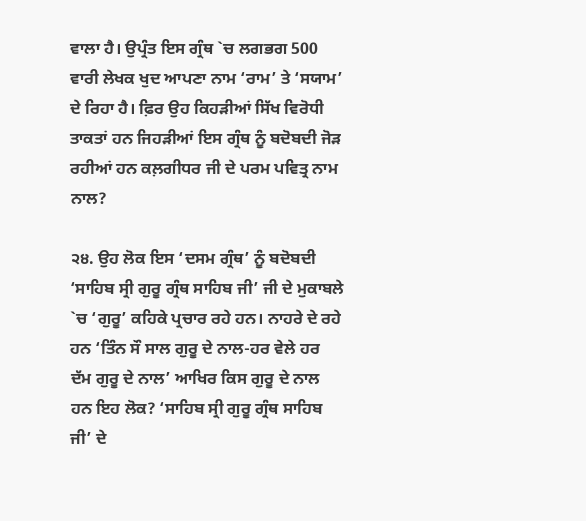ਵਾਲਾ ਹੈ। ਉਪ੍ਰੰਤ ਇਸ ਗ੍ਰੰਥ `ਚ ਲਗਭਗ 500 ਵਾਰੀ ਲੇਖਕ ਖੁਦ ਆਪਣਾ ਨਾਮ ‘ਰਾਮ’ ਤੇ ‘ਸਯਾਮ’ ਦੇ ਰਿਹਾ ਹੈ। ਫ਼ਿਰ ਉਹ ਕਿਹੜੀਆਂ ਸਿੱਖ ਵਿਰੋਧੀ ਤਾਕਤਾਂ ਹਨ ਜਿਹੜੀਆਂ ਇਸ ਗ੍ਰੰਥ ਨੂੰ ਬਦੋਬਦੀ ਜੋੜ ਰਹੀਆਂ ਹਨ ਕਲ਼ਗੀਧਰ ਜੀ ਦੇ ਪਰਮ ਪਵਿਤ੍ਰ ਨਾਮ ਨਾਲ?

੨੪. ਉਹ ਲੋਕ ਇਸ ‘ਦਸਮ ਗ੍ਰੰਥ’ ਨੂੰ ਬਦੋਬਦੀ ‘ਸਾਹਿਬ ਸ੍ਰੀ ਗੁਰੂ ਗ੍ਰੰਥ ਸਾਹਿਬ ਜੀ’ ਜੀ ਦੇ ਮੁਕਾਬਲੇ `ਚ ‘ਗੁਰੂ’ ਕਹਿਕੇ ਪ੍ਰਚਾਰ ਰਹੇ ਹਨ। ਨਾਹਰੇ ਦੇ ਰਹੇ ਹਨ ‘ਤਿੰਨ ਸੌ ਸਾਲ ਗੁਰੂ ਦੇ ਨਾਲ-ਹਰ ਵੇਲੇ ਹਰ ਦੱਮ ਗੁਰੂ ਦੇ ਨਾਲ’ ਆਖਿਰ ਕਿਸ ਗੁਰੂ ਦੇ ਨਾਲ ਹਨ ਇਹ ਲੋਕ? ‘ਸਾਹਿਬ ਸ੍ਰੀ ਗੁਰੂ ਗ੍ਰੰਥ ਸਾਹਿਬ ਜੀ’ ਦੇ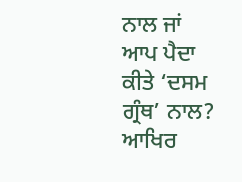ਨਾਲ ਜਾਂ ਆਪ ਪੈਦਾ ਕੀਤੇ ‘ਦਸਮ ਗ੍ਰੰਥ’ ਨਾਲ? ਆਖਿਰ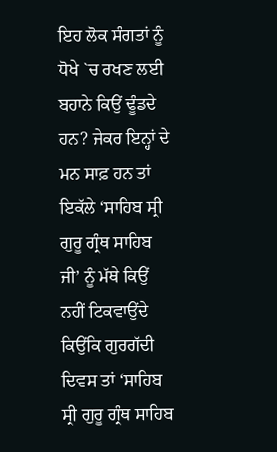ਇਹ ਲੋਕ ਸੰਗਤਾਂ ਨੂੰ ਧੋਖੇ `ਚ ਰਖਣ ਲਈ ਬਹਾਨੇ ਕਿਉਂ ਢੂੰਡਦੇ ਹਨ? ਜੇਕਰ ਇਨ੍ਹਾਂ ਦੇ ਮਨ ਸਾਫ਼ ਹਨ ਤਾਂ ਇਕੱਲੇ ‘ਸਾਹਿਬ ਸ੍ਰੀ ਗੁਰੂ ਗ੍ਰੰਥ ਸਾਹਿਬ ਜੀ’ ਨੂੰ ਮੱਥੇ ਕਿਉਂ ਨਹੀਂ ਟਿਕਵਾਉਂਦੇ ਕਿਉਂਕਿ ਗੁਰਗੱਦੀ ਦਿਵਸ ਤਾਂ ‘ਸਾਹਿਬ ਸ੍ਰੀ ਗੁਰੂ ਗ੍ਰੰਥ ਸਾਹਿਬ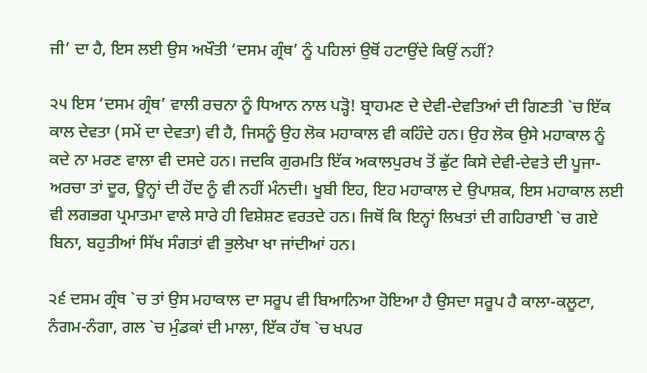ਜੀ’ ਦਾ ਹੈ, ਇਸ ਲਈ ਉਸ ਅਖੌਤੀ ‘ਦਸਮ ਗ੍ਰੰਥ’ ਨੂੰ ਪਹਿਲਾਂ ਉਥੋਂ ਹਟਾਉਂਦੇ ਕਿਉਂ ਨਹੀਂ?

੨੫ ਇਸ ‘ਦਸਮ ਗ੍ਰੰਥ’ ਵਾਲੀ ਰਚਨਾ ਨੂੰ ਧਿਆਨ ਨਾਲ ਪੜ੍ਹੋ! ਬ੍ਰਾਹਮਣ ਦੇ ਦੇਵੀ-ਦੇਵਤਿਆਂ ਦੀ ਗਿਣਤੀ `ਚ ਇੱਕ ਕਾਲ ਦੇਵਤਾ (ਸਮੇਂ ਦਾ ਦੇਵਤਾ) ਵੀ ਹੈ, ਜਿਸਨੂੰ ਉਹ ਲੋਕ ਮਹਾਕਾਲ ਵੀ ਕਹਿੰਦੇ ਹਨ। ਉਹ ਲੋਕ ਉਸੇ ਮਹਾਕਾਲ ਨੂੰ ਕਦੇ ਨਾ ਮਰਣ ਵਾਲਾ ਵੀ ਦਸਦੇ ਹਨ। ਜਦਕਿ ਗੁਰਮਤਿ ਇੱਕ ਅਕਾਲਪੁਰਖ ਤੋਂ ਛੁੱਟ ਕਿਸੇ ਦੇਵੀ-ਦੇਵਤੇ ਦੀ ਪੂਜਾ-ਅਰਚਾ ਤਾਂ ਦੂਰ, ਊਨ੍ਹਾਂ ਦੀ ਹੋਂਦ ਨੂੰ ਵੀ ਨਹੀਂ ਮੰਨਦੀ। ਖੂਬੀ ਇਹ, ਇਹ ਮਹਾਕਾਲ ਦੇ ਉਪਾਸ਼ਕ, ਇਸ ਮਹਾਕਾਲ ਲਈ ਵੀ ਲਗਭਗ ਪ੍ਰਮਾਤਮਾ ਵਾਲੇ ਸਾਰੇ ਹੀ ਵਿਸ਼ੇਸ਼ਣ ਵਰਤਦੇ ਹਨ। ਜਿਥੋਂ ਕਿ ਇਨ੍ਹਾਂ ਲਿਖਤਾਂ ਦੀ ਗਹਿਰਾਈ `ਚ ਗਏ ਬਿਨਾ, ਬਹੁਤੀਆਂ ਸਿੱਖ ਸੰਗਤਾਂ ਵੀ ਭੁਲੇਖਾ ਖਾ ਜਾਂਦੀਆਂ ਹਨ।

੨੬ ਦਸਮ ਗ੍ਰੰਥ `ਚ ਤਾਂ ਉਸ ਮਹਾਕਾਲ ਦਾ ਸਰੂਪ ਵੀ ਬਿਆਨਿਆ ਹੋਇਆ ਹੈ ਉਸਦਾ ਸਰੂਪ ਹੈ ਕਾਲਾ-ਕਲੂਟਾ, ਨੰਗਮ-ਨੰਗਾ, ਗਲ `ਚ ਮੁੰਡਕਾਂ ਦੀ ਮਾਲਾ, ਇੱਕ ਹੱਥ `ਚ ਖਪਰ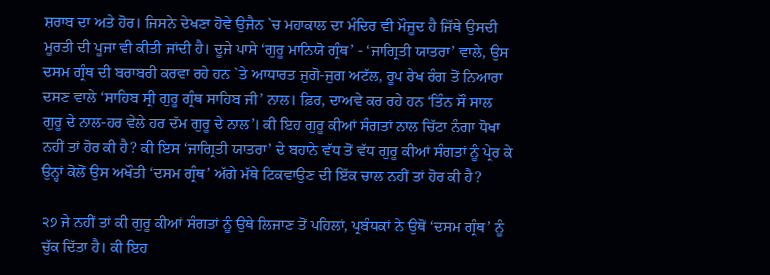ਸ਼ਰਾਬ ਦਾ ਅਤੇ ਹੋਰ। ਜਿਸਨੇ ਦੇਖਣਾ ਹੋਵੇ ਉਜੈਨ `ਚ ਮਹਾਕਾਲ ਦਾ ਮੰਦਿਰ ਵੀ ਮੌਜੂਦ ਹੈ ਜਿੱਥੇ ਉਸਦੀ ਮੂਰਤੀ ਦੀ ਪੂਜਾ ਵੀ ਕੀਤੀ ਜਾਂਦੀ ਹੈ। ਦੂਜੇ ਪਾਸੇ ‘ਗੁਰੂ ਮਾਨਿਯੋ ਗ੍ਰੰਥ’ - ‘ਜਾਗ੍ਰਿਤੀ ਯਾਤਰਾ’ ਵਾਲੇ, ਉਸ ਦਸਮ ਗ੍ਰੰਥ ਦੀ ਬਰਾਬਰੀ ਕਰਵਾ ਰਹੇ ਹਨ `ਤੇ ਆਧਾਰਤ ਜੁਗੋ-ਜੁਗ ਅਟੱਲ, ਰੂਪ ਰੇਖ ਰੰਗ ਤੋਂ ਨਿਆਰਾ ਦਸਣ ਵਾਲੇ ‘ਸਾਹਿਬ ਸ੍ਰੀ ਗੁਰੂ ਗ੍ਰੰਥ ਸਾਹਿਬ ਜੀ’ ਨਾਲ। ਫ਼ਿਰ, ਦਾਅਵੇ ਕਰ ਰਹੇ ਹਨ ‘ਤਿੰਨ ਸੌ ਸਾਲ ਗੁਰੂ ਦੇ ਨਾਲ-ਹਰ ਵੇਲੇ ਹਰ ਦੱਮ ਗੁਰੂ ਦੇ ਨਾਲ’। ਕੀ ਇਹ ਗੁਰੂ ਕੀਆਂ ਸੰਗਤਾਂ ਨਾਲ ਚਿੱਟਾ ਨੰਗਾ ਧੋਖਾ ਨਹੀਂ ਤਾਂ ਹੋਰ ਕੀ ਹੈ? ਕੀ ਇਸ ‘ਜਾਗ੍ਰਿਤੀ ਯਾਤਰਾ’ ਦੇ ਬਹਾਨੇ ਵੱਧ ਤੋਂ ਵੱਧ ਗੁਰੂ ਕੀਆਂ ਸੰਗਤਾਂ ਨੂੰ ਪ੍ਰੇਰ ਕੇ ਉਨ੍ਹਾਂ ਕੋਲੋਂ ਉਸ ਅਖੌਤੀ ‘ਦਸਮ ਗ੍ਰੰਥ’ ਅੱਗੇ ਮੱਥੇ ਟਿਕਵਾਉਣ ਦੀ ਇੱਕ ਚਾਲ ਨਹੀਂ ਤਾਂ ਹੋਰ ਕੀ ਹੈ?

੨੭ ਜੇ ਨਹੀਂ ਤਾਂ ਕੀ ਗੁਰੂ ਕੀਆਂ ਸੰਗਤਾਂ ਨੂੰ ਉਥੇ ਲਿਜਾਣ ਤੋਂ ਪਹਿਲਾਂ, ਪ੍ਰਬੰਧਕਾਂ ਨੇ ਉਥੋਂ ‘ਦਸਮ ਗ੍ਰੰਥ’ ਨੂੰ ਚੁੱਕ ਦਿੱਤਾ ਹੈ। ਕੀ ਇਹ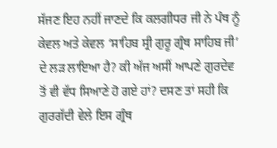ਸੱਜਣ ਇਹ ਨਹੀਂ ਜਾਣਦੇ ਕਿ ਕਲਗੀਧਰ ਜੀ ਨੇ ਪੰਥ ਨੂੰ ਕੇਵਲ ਅਤੇ ਕੇਵਲ ‘ਸਾਹਿਬ ਸ੍ਰੀ ਗੁਰੂ ਗ੍ਰੰਥ ਸਾਹਿਬ ਜੀ’ ਦੇ ਲੜ ਲਾਇਆ ਹੈ? ਕੀ ਅੱਜ ਅਸੀਂ ਆਪਣੇ ਗੁਰਦੇਵ ਤੋਂ ਵੀ ਵੱਧ ਸਿਆਣੇ ਹੋ ਗਏ ਹਾਂ? ਦਸਣ ਤਾਂ ਸਹੀ ਕਿ ਗੁਰਗੱਦੀ ਵੇਲੇ ਇਸ ਗ੍ਰੰਥ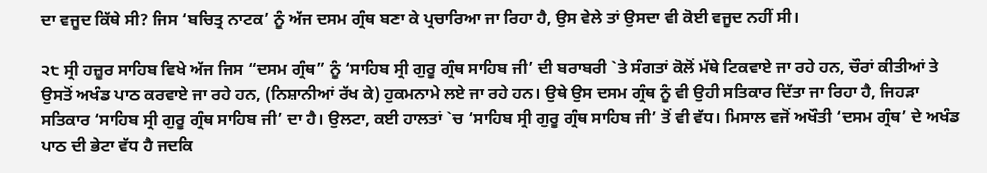ਦਾ ਵਜੂਦ ਕਿੱਥੇ ਸੀ? ਜਿਸ ‘ਬਚਿਤ੍ਰ ਨਾਟਕ’ ਨੂੰ ਅੱਜ ਦਸਮ ਗ੍ਰੰਥ ਬਣਾ ਕੇ ਪ੍ਰਚਾਰਿਆ ਜਾ ਰਿਹਾ ਹੈ, ਉਸ ਵੇਲੇ ਤਾਂ ਉਸਦਾ ਵੀ ਕੋਈ ਵਜੂਦ ਨਹੀਂ ਸੀ।

੨੮ ਸ੍ਰੀ ਹਜ਼ੂਰ ਸਾਹਿਬ ਵਿਖੇ ਅੱਜ ਜਿਸ “ਦਸਮ ਗ੍ਰੰਥ” ਨੂੰ ‘ਸਾਹਿਬ ਸ੍ਰੀ ਗੁਰੂ ਗ੍ਰੰਥ ਸਾਹਿਬ ਜੀ’ ਦੀ ਬਰਾਬਰੀ `ਤੇ ਸੰਗਤਾਂ ਕੋਲੋਂ ਮੱਥੇ ਟਿਕਵਾਏ ਜਾ ਰਹੇ ਹਨ, ਚੌਰਾਂ ਕੀਤੀਆਂ ਤੇ ਉਸਤੋਂ ਅਖੰਡ ਪਾਠ ਕਰਵਾਏ ਜਾ ਰਹੇ ਹਨ, (ਨਿਸ਼ਾਨੀਆਂ ਰੱਖ ਕੇ) ਹੁਕਮਨਾਮੇ ਲਏ ਜਾ ਰਹੇ ਹਨ। ਉਥੇ ਉਸ ਦਸਮ ਗ੍ਰੰਥ ਨੂੰ ਵੀ ਉਹੀ ਸਤਿਕਾਰ ਦਿੱਤਾ ਜਾ ਰਿਹਾ ਹੈ, ਜਿਹੜਾ ਸਤਿਕਾਰ ‘ਸਾਹਿਬ ਸ੍ਰੀ ਗੁਰੂ ਗ੍ਰੰਥ ਸਾਹਿਬ ਜੀ’ ਦਾ ਹੈ। ਉਲਟਾ, ਕਈ ਹਾਲਤਾਂ `ਚ ‘ਸਾਹਿਬ ਸ੍ਰੀ ਗੁਰੂ ਗ੍ਰੰਥ ਸਾਹਿਬ ਜੀ’ ਤੋਂ ਵੀ ਵੱਧ। ਮਿਸਾਲ ਵਜੋਂ ਅਖੌਤੀ ‘ਦਸਮ ਗ੍ਰੰਥ’ ਦੇ ਅਖੰਡ ਪਾਠ ਦੀ ਭੇਟਾ ਵੱਧ ਹੈ ਜਦਕਿ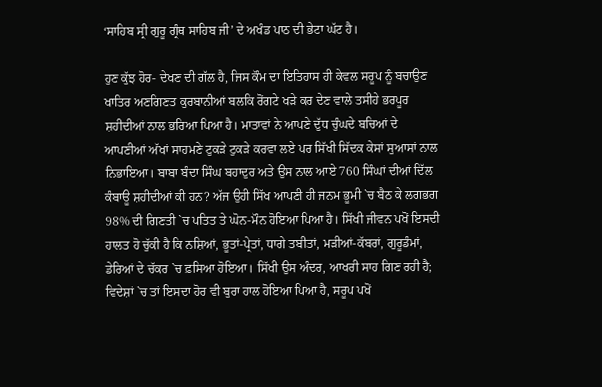‘ਸਾਹਿਬ ਸ੍ਰੀ ਗੁਰੂ ਗ੍ਰੰਥ ਸਾਹਿਬ ਜੀ’ ਦੇ ਅਖੰਡ ਪਾਠ ਦੀ ਭੇਟਾ ਘੱਟ ਹੈ।

ਹੁਣ ਕੁੱਝ ਹੋਰ- ਦੇਖਣ ਦੀ ਗੱਲ ਹੈ, ਜਿਸ ਕੌਮ ਦਾ ਇਤਿਹਾਸ ਹੀ ਕੇਵਲ ਸਰੂਪ ਨੂੰ ਬਚਾਉਣ ਖਾਤਿਰ ਅਣਗਿਣਤ ਕੁਰਬਾਨੀਆਂ ਬਲਕਿ ਰੋਂਗਟੇ ਖੜੇ ਕਰ ਦੇਣ ਵਾਲੇ ਤਸੀਹੇ ਭਰਪੂਰ ਸ਼ਹੀਦੀਆਂ ਨਾਲ ਭਰਿਆ ਪਿਆ ਹੈ। ਮਾਤਾਵਾਂ ਨੇ ਆਪਣੇ ਦੁੱਧ ਚੁੰਘਦੇ ਬਚਿਆਂ ਦੇ ਆਪਣੀਆਂ ਅੱਖਾਂ ਸਾਹਮਣੇ ਟੁਕੜੇ ਟੁਕੜੇ ਕਰਵਾ ਲਏ ਪਰ ਸਿੱਖੀ ਸਿੱਦਕ ਕੇਸਾਂ ਸੁਆਸਾਂ ਨਾਲ ਨਿਭਾਇਆ। ਬਾਬਾ ਬੰਦਾ ਸਿੰਘ ਬਹਾਦੁਰ ਅਤੇ ਉਸ ਨਾਲ ਆਏ 760 ਸਿੰਘਾਂ ਦੀਆਂ ਦਿੱਲ ਕੰਬਾਊ ਸ਼ਹੀਦੀਆਂ ਕੀ ਹਨ? ਅੱਜ ਉਹੀ ਸਿੱਖ ਆਪਣੀ ਹੀ ਜਨਮ ਭੂਮੀ `ਚ ਬੈਠ ਕੇ ਲਗਭਗ 98% ਦੀ ਗਿਣਤੀ `ਚ ਪਤਿਤ ਤੇ ਘੋਨ-ਮੌਨ ਹੋਇਆ ਪਿਆ ਹੈ। ਸਿੱਖੀ ਜੀਵਨ ਪਖੋਂ ਇਸਦੀ ਹਾਲਤ ਹੋ ਚੁੱਕੀ ਹੈ ਕਿ ਨਸ਼ਿਆਂ, ਭੂਤਾਂ-ਪ੍ਰੇਤਾਂ, ਧਾਗੇ ਤਬੀਤਾਂ, ਮੜੀਆਂ-ਕੱਬਰਾਂ, ਗੁਰੂਡੰਮਾਂ, ਡੇਰਿਆਂ ਦੇ ਚੱਕਰ `ਚ ਫ਼ਸਿਆ ਹੋਇਆ। ਸਿੱਖੀ ਉਸ ਅੰਦਰ, ਆਖਰੀ ਸਾਹ ਗਿਣ ਰਹੀ ਹੈ; ਵਿਦੇਸ਼ਾਂ `ਚ ਤਾਂ ਇਸਦਾ ਹੋਰ ਵੀ ਬੁਰਾ ਹਾਲ ਹੋਇਆ ਪਿਆ ਹੈ, ਸਰੂਪ ਪਖੋਂ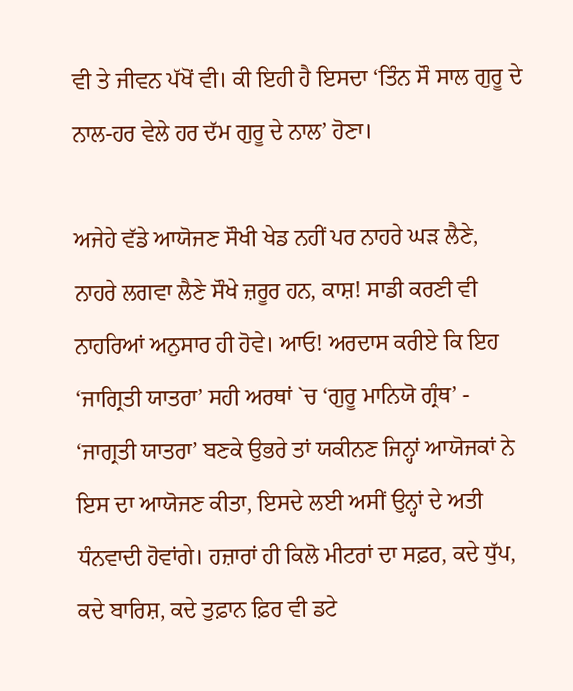ਵੀ ਤੇ ਜੀਵਨ ਪੱਖੋਂ ਵੀ। ਕੀ ਇਹੀ ਹੈ ਇਸਦਾ ‘ਤਿੰਨ ਸੌ ਸਾਲ ਗੁਰੂ ਦੇ ਨਾਲ-ਹਰ ਵੇਲੇ ਹਰ ਦੱਮ ਗੁਰੂ ਦੇ ਨਾਲ’ ਹੋਣਾ।

ਅਜੇਹੇ ਵੱਡੇ ਆਯੋਜਣ ਸੌਖੀ ਖੇਡ ਨਹੀਂ ਪਰ ਨਾਹਰੇ ਘੜ ਲੈਣੇ, ਨਾਹਰੇ ਲਗਵਾ ਲੈਣੇ ਸੌਖੇ ਜ਼ਰੂਰ ਹਨ, ਕਾਸ਼! ਸਾਡੀ ਕਰਣੀ ਵੀ ਨਾਹਰਿਆਂ ਅਨੁਸਾਰ ਹੀ ਹੋਵੇ। ਆਓ! ਅਰਦਾਸ ਕਰੀਏ ਕਿ ਇਹ ‘ਜਾਗ੍ਰਿਤੀ ਯਾਤਰਾ’ ਸਹੀ ਅਰਥਾਂ `ਚ ‘ਗੁਰੂ ਮਾਨਿਯੋ ਗ੍ਰੰਥ’ - ‘ਜਾਗ੍ਰਤੀ ਯਾਤਰਾ’ ਬਣਕੇ ਉਭਰੇ ਤਾਂ ਯਕੀਨਣ ਜਿਨ੍ਹਾਂ ਆਯੋਜਕਾਂ ਨੇ ਇਸ ਦਾ ਆਯੋਜਣ ਕੀਤਾ, ਇਸਦੇ ਲਈ ਅਸੀਂ ਉਨ੍ਹਾਂ ਦੇ ਅਤੀ ਧੰਨਵਾਦੀ ਹੋਵਾਂਗੇ। ਹਜ਼ਾਰਾਂ ਹੀ ਕਿਲੋ ਮੀਟਰਾਂ ਦਾ ਸਫ਼ਰ, ਕਦੇ ਧੁੱਪ, ਕਦੇ ਬਾਰਿਸ਼, ਕਦੇ ਤੁਫ਼ਾਨ ਫ਼ਿਰ ਵੀ ਡਟੇ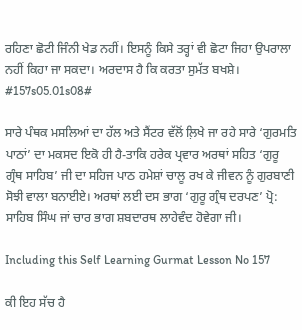ਰਹਿਣਾ ਛੋਟੀ ਜਿੰਨੀ ਖੇਡ ਨਹੀਂ। ਇਸਨੂੰ ਕਿਸੇ ਤਰ੍ਹਾਂ ਵੀ ਛੋਟਾ ਜਿਹਾ ਉਪਰਾਲਾ ਨਹੀਂ ਕਿਹਾ ਜਾ ਸਕਦਾ। ਅਰਦਾਸ ਹੈ ਕਿ ਕਰਤਾ ਸੁਮੱਤ ਬਖਸ਼ੇ। #157s05.01s08#

ਸਾਰੇ ਪੰਥਕ ਮਸਲਿਆਂ ਦਾ ਹੱਲ ਅਤੇ ਸੈਂਟਰ ਵੱਲੋਂ ਲ਼ਿਖੇ ਜਾ ਰਹੇ ਸਾਰੇ ‘ਗੁਰਮਤਿ ਪਾਠਾਂ’ ਦਾ ਮਕਸਦ ਇਕੋ ਹੀ ਹੈ-ਤਾਕਿ ਹਰੇਕ ਪ੍ਰਵਾਰ ਅਰਥਾਂ ਸਹਿਤ ‘ਗੁਰੂ ਗ੍ਰੰਥ ਸਾਹਿਬ’ ਜੀ ਦਾ ਸਹਿਜ ਪਾਠ ਹਮੇਸ਼ਾਂ ਚਾਲੂ ਰਖ ਕੇ ਜੀਵਨ ਨੂੰ ਗੁਰਬਾਣੀ ਸੋਝੀ ਵਾਲਾ ਬਨਾਈਏ। ਅਰਥਾਂ ਲਈ ਦਸ ਭਾਗ ‘ਗੁਰੂ ਗ੍ਰੰਥ ਦਰਪਣ’ ਪ੍ਰੋ: ਸਾਹਿਬ ਸਿੰਘ ਜਾਂ ਚਾਰ ਭਾਗ ਸ਼ਬਦਾਰਥ ਲਾਹੇਵੰਦ ਹੋਵੇਗਾ ਜੀ।

Including this Self Learning Gurmat Lesson No 157

ਕੀ ਇਹ ਸੱਚ ਹੈ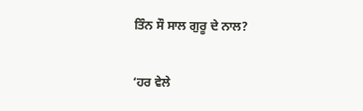ਤਿੰਨ ਸੌ ਸਾਲ ਗੁਰੂ ਦੇ ਨਾਲ?

‘ਹਰ ਵੇਲੇ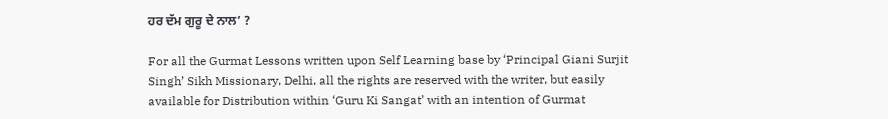ਹਰ ਦੱਮ ਗੁਰੂ ਦੇ ਨਾਲ’ ?

For all the Gurmat Lessons written upon Self Learning base by ‘Principal Giani Surjit Singh’ Sikh Missionary, Delhi, all the rights are reserved with the writer, but easily available for Distribution within ‘Guru Ki Sangat’ with an intention of Gurmat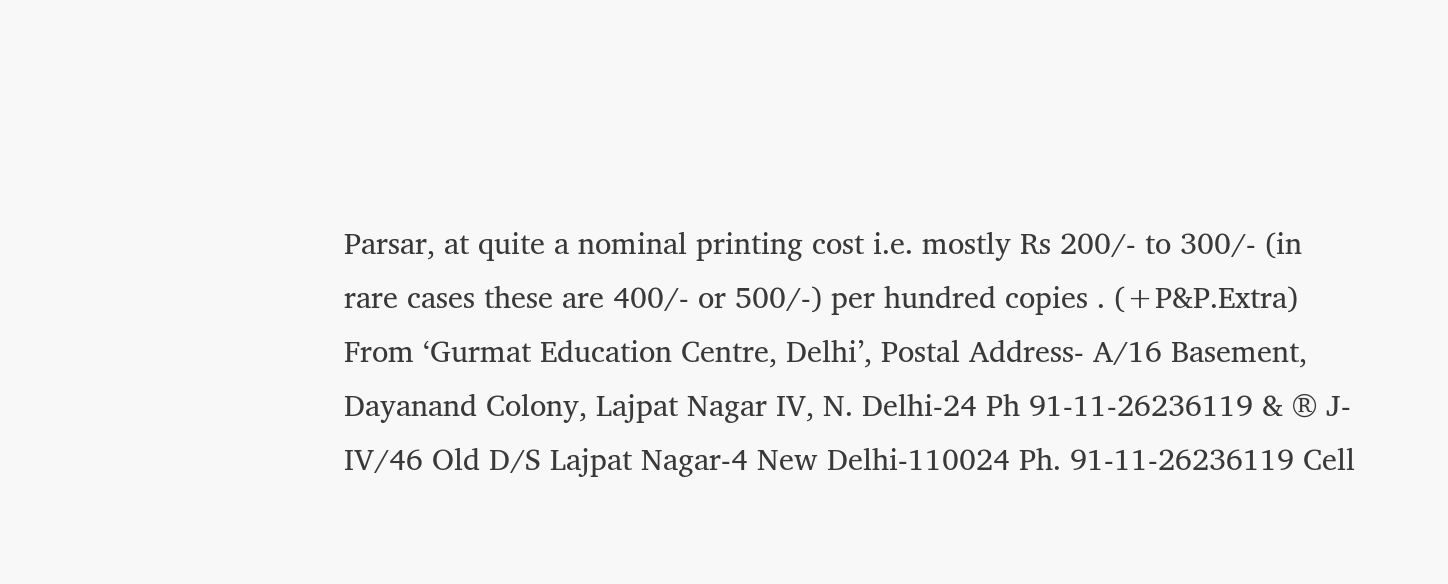Parsar, at quite a nominal printing cost i.e. mostly Rs 200/- to 300/- (in rare cases these are 400/- or 500/-) per hundred copies . (+P&P.Extra) From ‘Gurmat Education Centre, Delhi’, Postal Address- A/16 Basement, Dayanand Colony, Lajpat Nagar IV, N. Delhi-24 Ph 91-11-26236119 & ® J-IV/46 Old D/S Lajpat Nagar-4 New Delhi-110024 Ph. 91-11-26236119 Cell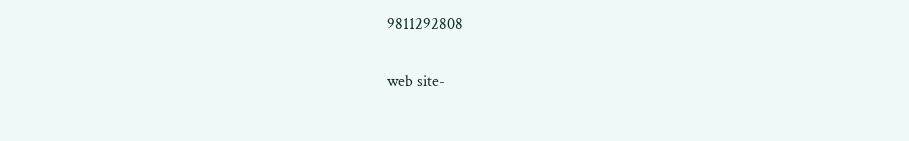9811292808

web site-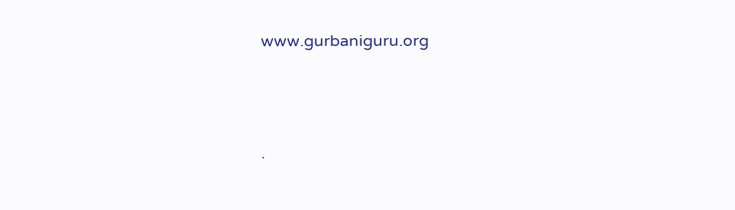www.gurbaniguru.org




.